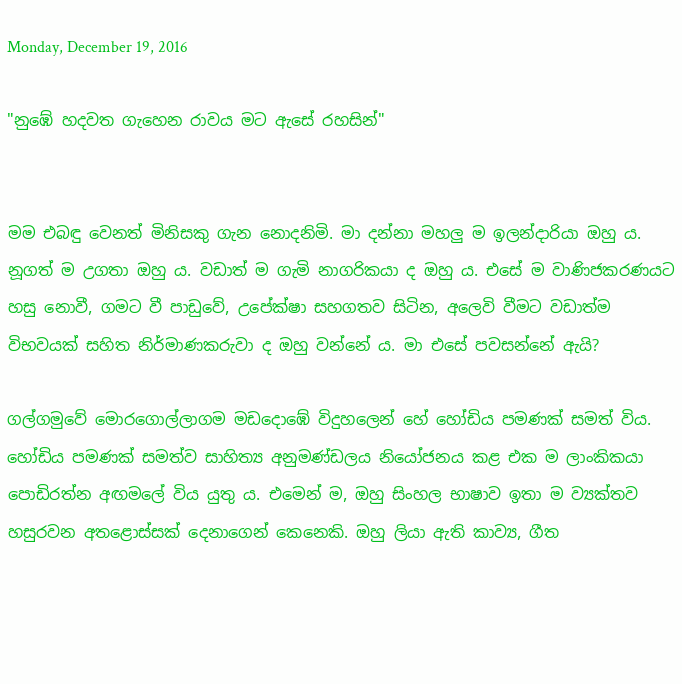Monday, December 19, 2016

"නුඹේ හදවත ගැහෙන රාවය මට ඇසේ රහසින්"


මම එබඳු වෙනත් මිනිසකු ගැන නොදනිමි. මා දන්නා මහලු ම ඉලන්දාරියා ඔහු ය. නූගත් ම උගතා ඔහු ය. වඩාත් ම ගැමි නාගරිකයා ද ඔහු ය. එසේ ම වාණිජකරණයට හසු නොවී, ගමට වී පාඩුවේ, උපේක්ෂා සහගතව සිටින, අලෙවි වීමට වඩාත්ම විභවයක් සහිත නිර්මාණකරුවා ද ඔහු වන්නේ ය. මා එසේ පවසන්නේ ඇයි?

ගල්ගමුවේ මොරගොල්ලාගම මඩදොඹේ විදුහලෙන් හේ හෝඩිය පමණක් සමත් විය. හෝඩිය පමණක් සමත්ව සාහිත්‍ය අනුමණ්ඩලය නියෝජනය කළ එක ම ලාංකිකයා පොඩිරත්න අඟමලේ විය යුතු ය. එමෙන් ම, ඔහු සිංහල භාෂාව ඉතා ම ව්‍යක්තව හසුරවන අතළොස්සක් දෙනාගෙන් කෙනෙකි. ඔහු ලියා ඇති කාව්‍ය, ගීත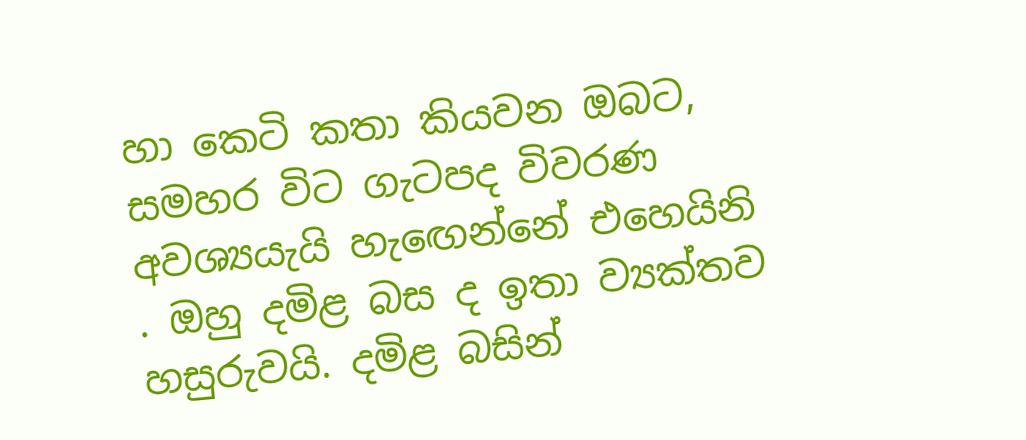හා කෙටි කතා කියවන ඔබට, සමහර විට ගැටපද විවරණ අවශ්‍යයැයි හැඟෙන්නේ එහෙයිනි . ඔහු දමිළ බස ද ඉතා ව්‍යක්තව හසුරුවයි. දමිළ බසින්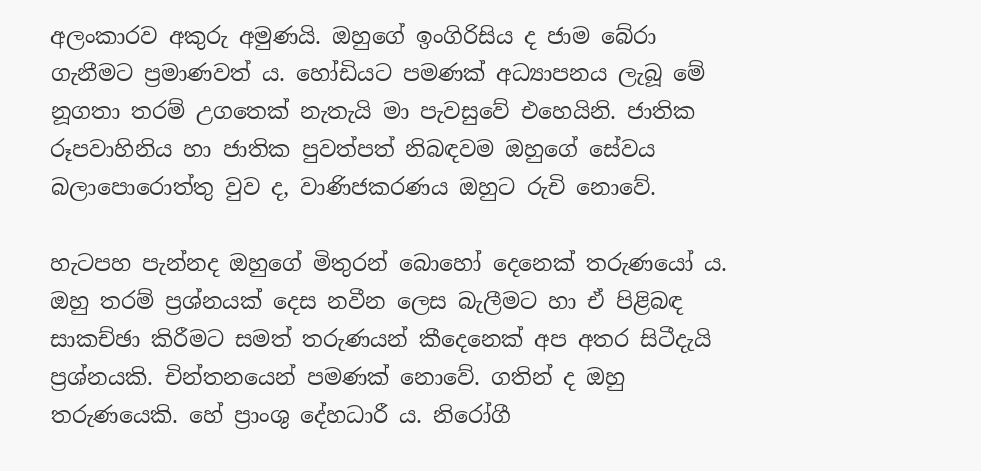අලංකාරව අකුරු අමුණයි. ඔහුගේ ඉංගිරිසිය ද ජාම බේරා ගැනීමට ප්‍රමාණවත් ය. හෝඩියට පමණක් අධ්‍යාපනය ලැබූ මේ නූගතා තරම් උගතෙක් නැතැයි මා පැවසුවේ එහෙයිනි. ජාතික රූපවාහිනිය හා ජාතික පුවත්පත් නිබඳවම ඔහුගේ සේවය බලාපොරොත්තු වුව ද, වාණිජකරණය ඔහුට රුචි නොවේ.

හැටපහ පැන්නද ඔහුගේ මිතුරන් බොහෝ දෙනෙක් තරුණයෝ ය. ඔහු තරම් ප්‍රශ්නයක් දෙස නවීන ලෙස බැලීමට හා ඒ පිළිබඳ සාකච්ඡා කිරීමට සමත් තරුණයන් කීදෙනෙක් අප අතර සිටීදැයි ප්‍රශ්නයකි. චින්තනයෙන් පමණක් නොවේ. ගතින් ද ඔහු තරුණයෙකි. හේ ප්‍රාංශු දේහධාරී ය. නිරෝගී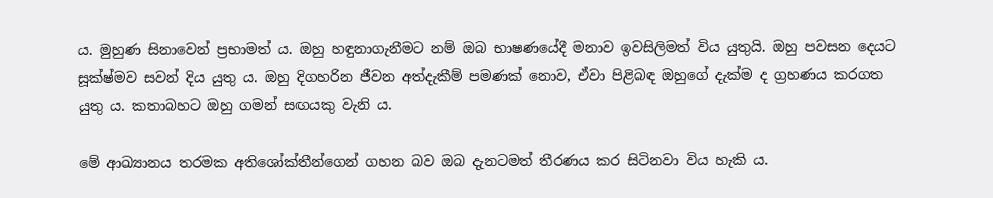ය. මුහුණ සිනාවෙන් ප්‍රභාමත් ය. ඔහු හඳුනාගැනීමට නම් ඔබ භාෂණයේදී මනාව ඉවසිලිමත් විය යුතුයි. ඔහු පවසන දෙයට සූක්ෂ්මව සවන් දිය යුතු ය. ඔහු දිගහරින ජීවන අත්දැකීම් පමණක් නොව, ඒවා පිළිබඳ ඔහුගේ දැක්ම ද ග්‍රහණය කරගත යුතු ය. කතාබහට ඔහු ගමන් සඟයකු වැනි ය.

මේ ආඛ්‍යානය තරමක අතිශෝක්තීන්ගෙන් ගහන බව ඔබ දැනටමත් තීරණය කර සිටිනවා විය හැකි ය.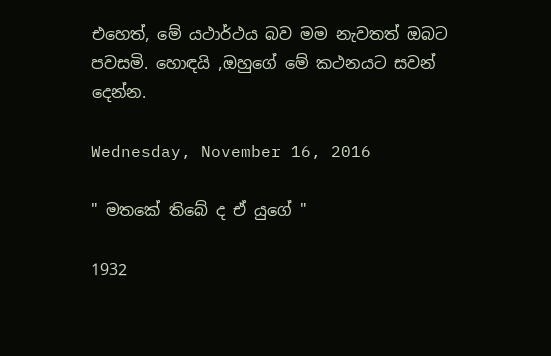එහෙත්, මේ යථාර්ථය බව මම නැවතත් ඔබට පවසමි. හොඳයි ,ඔහුගේ මේ කථනයට සවන් දෙන්න.

Wednesday, November 16, 2016

" මතකේ තිබේ ද ඒ යුගේ "

1932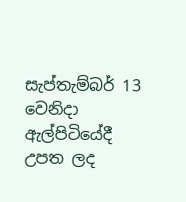සැප්තැම්බර් 13 වෙනිදා ඇල්පිටියේදී උපත ලද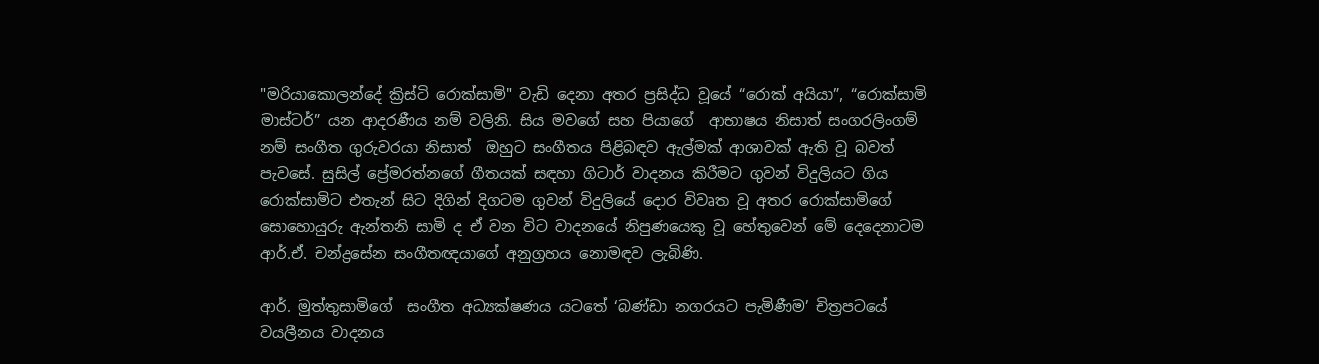"මරියාකොලන්දේ ක්‍රිස්ටි රොක්සාමි" වැඩි දෙනා අතර ප්‍රසිද්ධ වූයේ “රොක් අයියා”, “රොක්සාමි මාස්ටර්” යන ආදරණීය නම් වලිනි. සිය මවගේ සහ පියාගේ  ආභාෂය නිසාත් සංගරලිංගම් නම් සංගීත ගුරුවරයා නිසාත්  ඔහුට සංගීතය පිළිබඳව ඇල්මක් ආශාවක් ඇති වූ බවත් පැවසේ. සුසිල් ප්‍රේමරත්නගේ ගීතයක් සඳහා ගිටාර් වාදනය කිරීමට ගුවන් විදුලියට ගිය රොක්සාමිට එතැන් සිට දිගින් දිගටම ගුවන් විදුලියේ දොර විවෘත වූ අතර රොක්සාමිගේ සොහොයුරු ඇන්තනි සාමි ද ඒ වන විට වාදනයේ නිපුණයෙකු වූ හේතුවෙන් මේ දෙදෙනාටම ආර්.ඒ. චන්ද්‍රසේන සංගීතඥයාගේ අනුග්‍රහය නොමඳව ලැබිණි.

ආර්. මුත්තුසාමිගේ  සංගීත අධ්‍යක්ෂණය යටතේ ‘බණ්ඩා නගරයට පැමිණීම’ චිත්‍රපටයේ වයලීනය වාදනය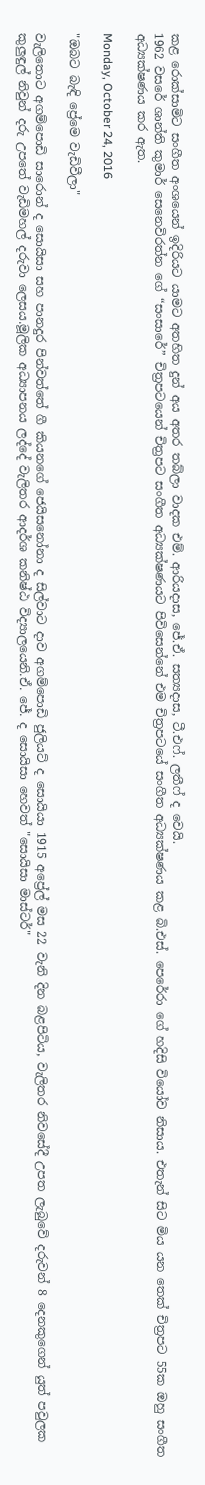කළ රොක්සාමිට සංගීත අංශයෙන් ඉදිරියට යාමට අතහිත දුන් අය අතර තබ්ලා වාදක එම්. ආරියදාස, ජේ.ඒ. සත්‍යදාස, ටී.එෆ්. ලතීෆ් ද වෙයි.
1962 වසරේ ශාන්ති කුමාර් සෙනෙවිරත්න ගේ “සංසාරේ” චිත්‍රපටයෙන් චිත්‍රපට සංගීත අධ්‍යක්ෂණයට පිවිසෙන්නේ එම චිත්‍රපටයේ සංගීත අධ්‍යක්ෂණය කළ බි.එස්. පෙරේරා ගේ හදිසි වියෝව නිසාය. එතැන් සිට මිය යන තෙක් චිත්‍රපට 55ක ඔහු සංගීත අධ්‍යක්ෂණය කර ඇත.

Monday, October 24, 2016

"ඔබට බැඳි ප්‍රේමෙ වැඩිවීලා"

වැලිතොට අගම්පොඩි සාරොන් ද සොයිසා සහ පානදුර පින්වත්තේ ගී කියනගේ ජෙයිසනෝනා ද සිල්වාට දාව අගම්පොඩි ජුලියට් ද සොයියා 1915 අප්‍රේල් මස 22 වැනි දින බළපිටි‍ය, වැලිතර නිවසේදී උපත ලැබුවේ දරුවන් 8 දෙනකුගෙන් යුත් පවුලක කුලුඳුල් නිවුන් දරු උපතේ වැඩිමහල් දරුවා ලෙසය.මූලික අධ්‍යාපනය ලද්දේ වැලිතර ආදර්ශ කනිෂ්ඨ විද්‍යාලයෙනි.ඒ. ජේ. ද සොයිසා හෙවත් "සොයිසා මාස්ටර්"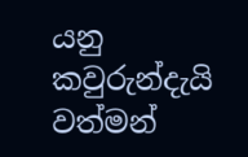යනු කවුරුන්දැයි වත්මන්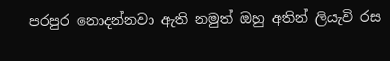පරපුර නොදන්නවා ඇති නමුත් ඔහු අතින් ලියැවි රස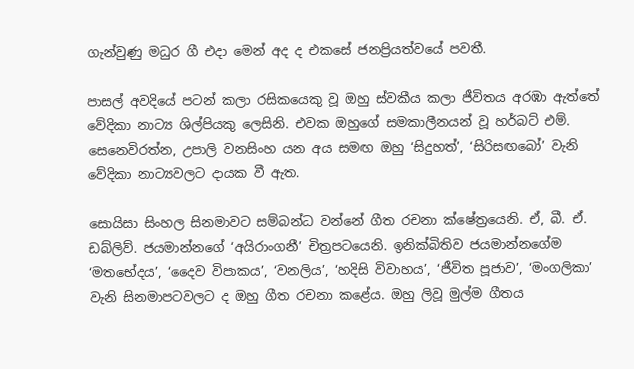ගැන්වුණු මධුර ගී එදා මෙන් අද ද එකසේ ජනප්‍රියත්වයේ පවතී.

පාසල් අවදියේ පටන් කලා රසිකයෙකු වූ ඔහු ස්වකීය කලා ජීවිතය අරඹා ඇත්තේ වේදිකා නාට්‍ය ශිල්පියකු ලෙසිනි. එවක ඔහුගේ සමකාලීනයන් වූ හර්බට් එම්. සෙනෙවිරත්න, උපාලි වනසිංහ යන අය සමඟ ඔහු ‘සිදුහත්’, ‘සිරිසඟබෝ’ වැනි වේදිකා නාට්‍යවලට දායක වී ඇත.

සොයිසා සිංහල සිනමාවට සම්බන්ධ වන්නේ ගීත රචනා ක්ෂේත්‍රයෙනි. ඒ, බී. ඒ. ඩබ්ලිව්. ජයමාන්නගේ ‘අයිරාංගනී’ චිත්‍රපටයෙනි. ඉනික්බිතිව ජයමාන්නගේම ‘මතභේදය’, ‘දෛව විපාකය’, ‘වනලිය’, ‘හදිසි විවාහය’, ‘ජීවිත පූජාව’, ‘මංගලිකා’ වැනි සිනමාපටවලට ද ඔහු ගීත රචනා කළේය. ඔහු ලිවූ මුල්ම ගීතය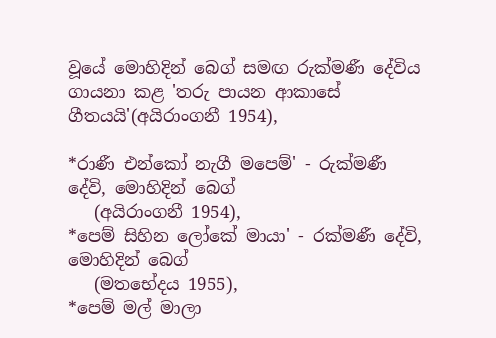වූයේ මොහිදින් බෙග් සමඟ රුක්මණී දේවිය ගායනා කළ 'තරු පායන ආකාසේ ගීතයයි'(අයිරාංගනී 1954),

*රාණී එන්කෝ නැගී මපෙම්' - රුක්මණී දේවි, මොහිදින් බෙග්
   (අයිරාංගනී 1954),
*පෙම් සිහින ලෝකේ මායා' - රක්මණී දේවි, මොහිදින් බෙග්
   (මතභේදය 1955),
*පෙම් මල් මාලා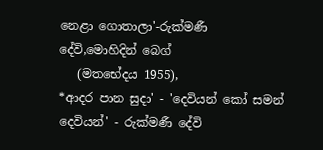නෙළා ගොතාලා'-රුක්මණී දේවි,මොහිදින් බෙග්
   (මතභේදය 1955),
*ආදර පාන සුදා' - 'දෙවියන් කෝ සමන් දෙවියන්' - රුක්මණී දේවි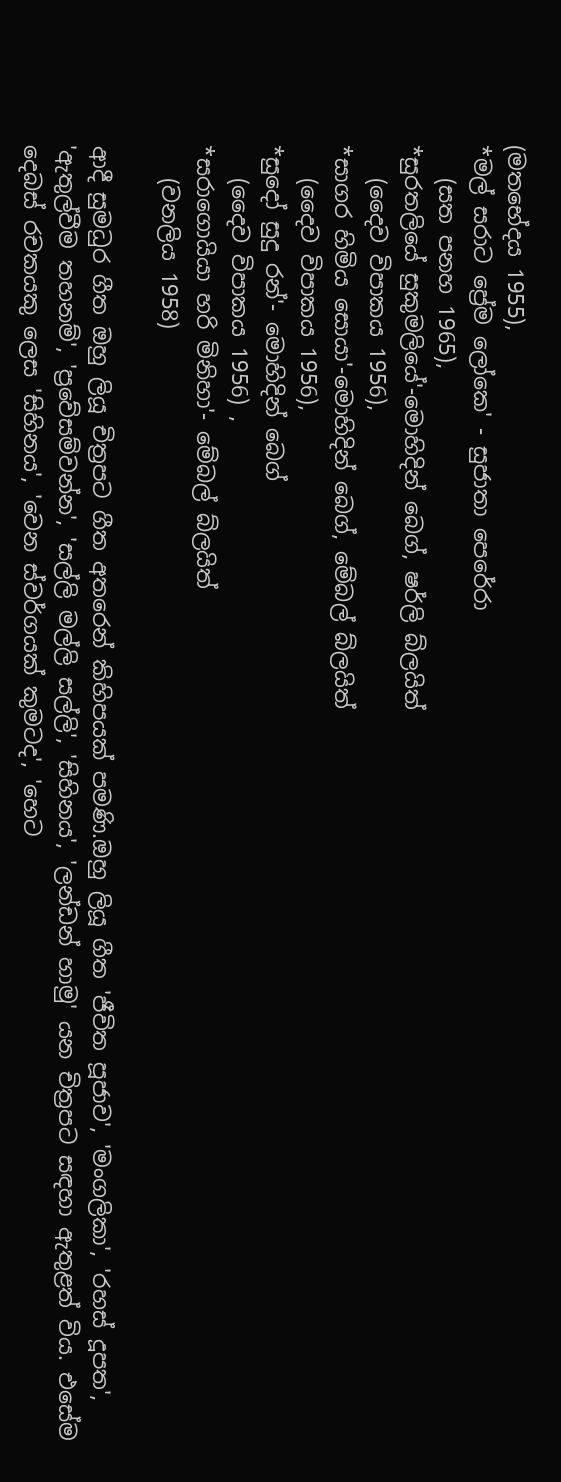(මතභේදය 1955),
*මල් සරාට ප්‍රේම ලෝකෙ' - සුජාතා පෙරේරා
   (සත පනහ 1965),
*සුරතලියේ සුකුමලියේ'-මොහිදින් බෙග්, ෂර්ලි බ්ලයිත්
   (දෛව විපාකය 1956),
*සාගර හිමිය සොයා'-මොහිදින් බෙග්, මේබල් බ්ලයිත්
   (දෛව විපාකය 1956),
*සුදෝ සුදු රන්'- මොහිදින් බෙග්
   (දෛව විපාකය 1956) ,
*සරාගොයියා හරි මිනිහා'- මේබල් බ්ලයිත්
   (වනලිය 1958)

ආදී සුමධුර ගීත ඔහු ලියූ චිත්‍රපට ගීත අතරෙන් කිහිපයක් පමණි.ඔහු ලියූ ගීත 'ජීවිත පූජාව', 'මංගලිකා', 'රහස් දූපත', 'ඇතුල්වීම තහනම්', 'ප්‍රවේසම්වන්න', 'සල්ලි මල්ලි සල්ලි', 'සිහිනය', 'ලන්ඩන් හාමු' යන චිත්‍රපට සඳහා ඇතුළත් විය. එසේම දෙබස් රචකයකු ලෙස 'සිහිනය', 'වෙන ස්වර්ගයක් කුමටද', 'හෙට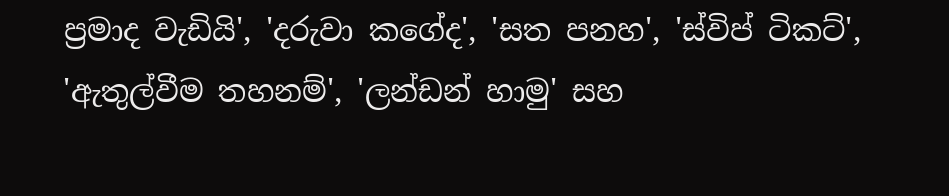ප්‍රමාද වැඩියි', 'දරුවා කගේද', 'සත පනහ', 'ස්විප් ටිකට්', 'ඇතුල්වීම තහනම්', 'ලන්ඩන් හාමු' සහ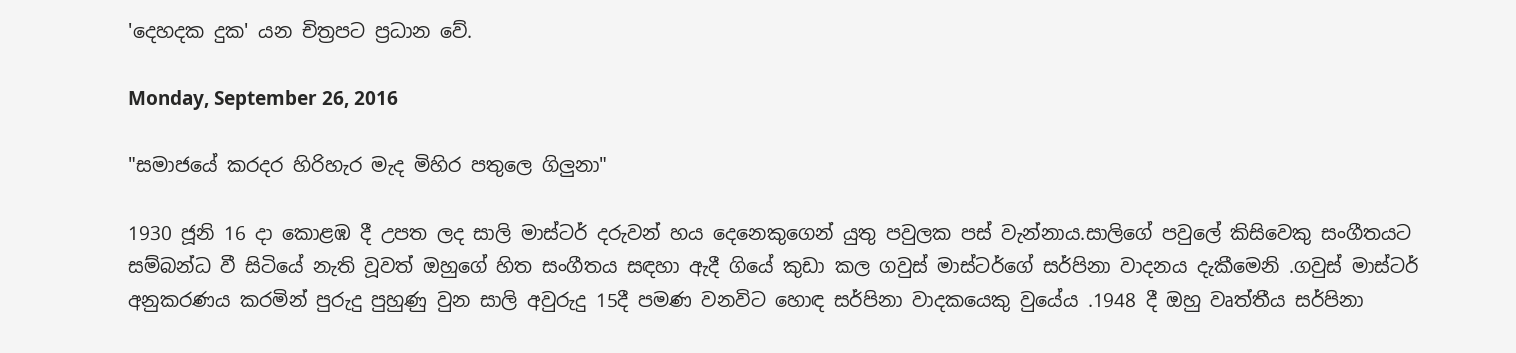'දෙහදක දුක' යන චිත්‍රපට ප්‍රධාන වේ.

Monday, September 26, 2016

"සමාජයේ කරදර හිරිහැර මැද මිහිර පතුලෙ ගිලුනා"

1930 ජූනි 16 දා කොළඹ දී උපත ලද සාලි මාස්ටර් දරුවන් හය දෙනෙකුගෙන් යුතු පවුලක පස් වැන්නාය.සාලිගේ පවුලේ කිසිවෙකු සංගීතයට සම්බන්ධ වී සිටියේ නැති වූවත් ඔහුගේ හිත සංගීතය සඳහා ඇදී ගියේ කුඩා කල ගවුස් මාස්ටර්ගේ සර්පිනා වාදනය දැකීමෙනි .ගවුස් මාස්ටර් අනුකරණය කරමින් පුරුදු පුහුණු වුන සාලි අවුරුදු 15දී පමණ වනවිට හොඳ සර්පිනා වාදකයෙකු වුයේය .1948 දී ඔහු වෘත්තීය සර්පිනා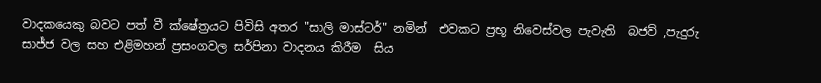වාදකයෙකු බවට පත් වී ක්ෂේත්‍රයට පිවිසි අතර "සාලි මාස්ටර්" නමින්  එවකට ප්‍රභූ නිවෙස්වල පැවැති  බජව් ,පැදුරු සාජ්ජ වල සහ එළිමහන් ප්‍රසංගවල සර්පිනා වාදනය කිරීම  සිය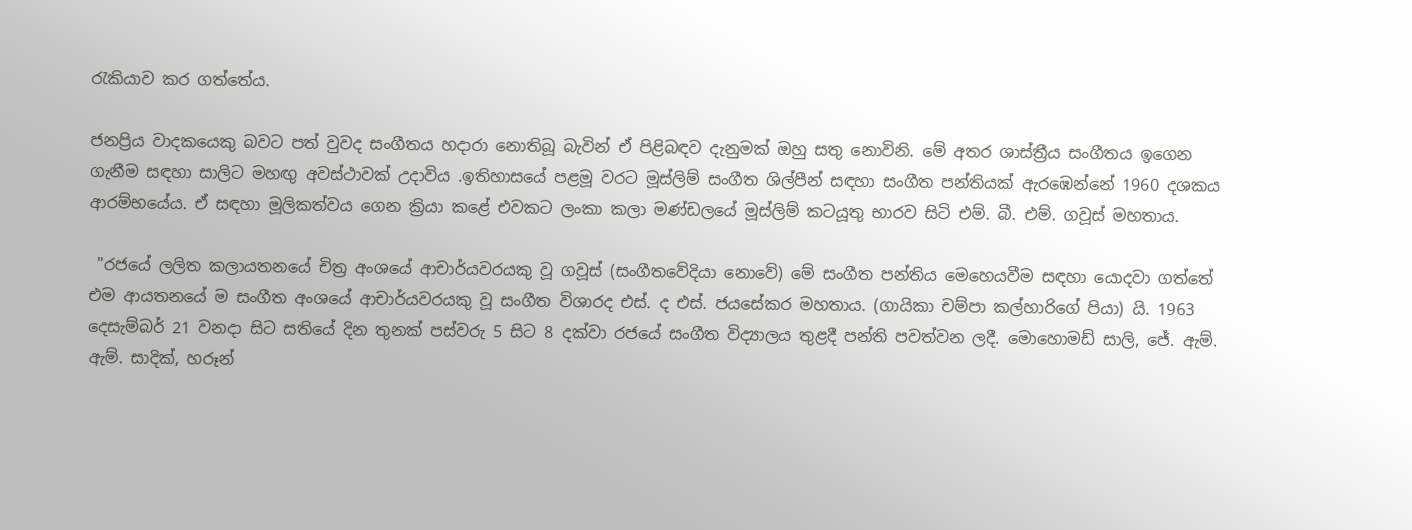රැකියාව කර ගත්තේය.

ජනප්‍රිය වාදකයෙකු බවට පත් වුවද සංගීතය හදාරා නොතිබූ බැවින් ඒ පිළිබඳව දැනුමක් ඔහු සතු නොවිනි. මේ අතර ශාස්ත්‍රීය සංගීතය ඉගෙන ගැනීම සඳහා සාලිට මහඟු අවස්ථාවක් උදාවිය .ඉතිහාසයේ පළමූ වරට මූස්ලිම් සංගීත ශිල්පීන් සඳහා සංගීත පන්තියක් ඇරඹෙන්නේ 1960 දශකය ආරම්භයේය. ඒ සඳහා මූලිකත්වය ගෙන ක්‍රියා කළේ එවකට ලංකා කලා මණ්ඩලයේ මූස්ලිම් කටයූතු භාරව සිටි එම්. බී. එම්. ගවූස් මහතාය.

 "රජයේ ලලිත කලායතනයේ චිත්‍ර අංශයේ ආචාර්යවරයකු වූ ගවූස් (සංගීතවේදියා නොවේ) මේ සංගීත පන්තිය මෙහෙයවීම සඳහා යොදවා ගත්තේ එම ආයතනයේ ම සංගීත අංශයේ ආචාර්යවරයකු වූ සංගීත විශාරද එස්. ද එස්. ජයසේකර මහතාය. (ගායිකා චම්පා කල්හාරිගේ පියා) යි. 1963 දෙසැම්බර් 21 වනදා සිට සතියේ දින තුනක් පස්වරු 5 සිට 8 දක්වා රජයේ සංගීත විද්‍යාලය තුළදී පන්ති පවත්වන ලදී. මොහොමඩ් සාලි, ජේ. ඇම්. ඇම්. සාදික්, හරූන්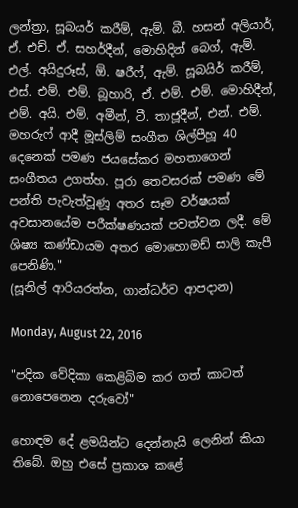ලන්ත්‍රා, සූබයර් කරීම්, ඇම්. බී. හසන් අලියාර්, ඒ. එච්. ඒ. සහර්දීන්, මොහිදින් බෙග්, ඇම්. එල්. අයිදුරූස්, ඕ. ෂරීෆ්, ඇම්. සූබයිර් කරීම්, එස්. එම්. එම්. බූහාරි, ඒ. එම්. එම්. මොහිදීන්, එම්. අයි. එම්. අමීන්, ටී. තාජූදීන්, එන්. එම්. මහරුෆ් ආදී මූස්ලිම් සංගීත ශිල්පීහූ 40 දෙනෙක් පමණ ජයසේකර මහතාගෙන් සංගීතය උගත්හ. පූරා තෙවසරක් පමණ මේ පන්ති පැවැත්වූණූ අතර සෑම වර්ෂයක් අවසානයේම පරීක්ෂණයක් පවත්වන ලදී. මේ ශිෂ්‍ය කණ්ඩායම අතර මොහොමඩ් සාලි කැපී පෙනිණි."
(සූනිල් ආරියරත්න, ගාන්ධර්ව ආපදාන)

Monday, August 22, 2016

"පදික වේදිකා කෙළිබිම කර ගත් කාටත් නොපෙනෙන දරුවෝ"

හොඳම දේ ළමයින්ට දෙන්නැයි ලෙනින් කියා තිබේ. ඔහු එසේ ප්‍රකාශ කළේ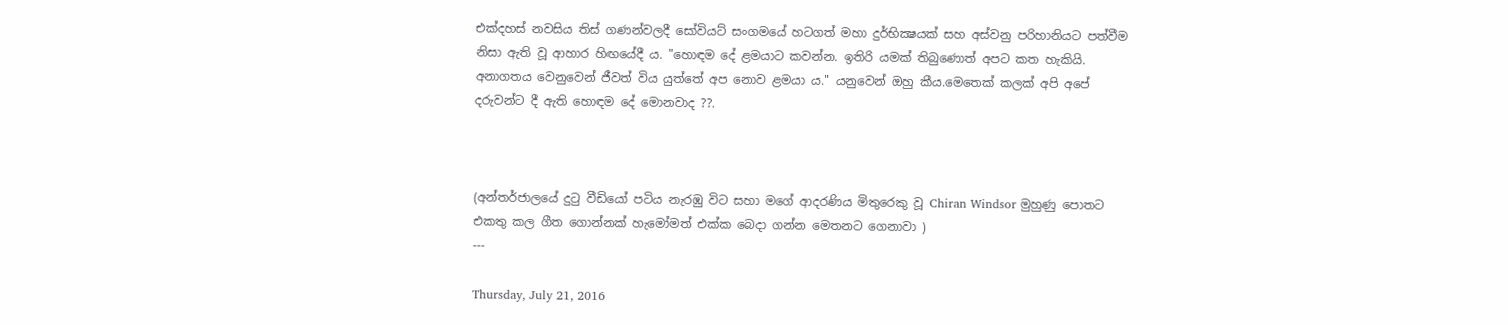එක්‌දහස්‌ නවසිය තිස්‌ ගණන්වලදී සෝවියට්‌ සංගමයේ හටගත් මහා දුර්භික්‍ෂයක්‌ සහ අස්‌වනු පරිහානියට පත්වීම නිසා ඇති වූ ආහාර හිඟයේදී ය. "හොඳම දේ ළමයාට කවන්න. ඉතිරි යමක්‌ තිබුණොත් අපට කත හැකියි. අනාගතය වෙනුවෙන් ජීවත් විය යුත්තේ අප නොව ළමයා ය." යනුවෙන් ඔහු කීය.මෙතෙක්‌ කලක්‌ අපි අපේ දරුවන්ට දී ඇති හොඳම දේ මොනවාද ??.



(අන්තර්ජාලයේ දුටු වීඩියෝ පටිය නැරඹු විට සහා මගේ ආදරණිය මිතුරෙකු වූ Chiran Windsor මුහුණු පොතට එකතු කල ගීත ගොන්නක් හැමෝමත් එක්ක බෙදා ගන්න මෙතනට ගෙනාවා )
---

Thursday, July 21, 2016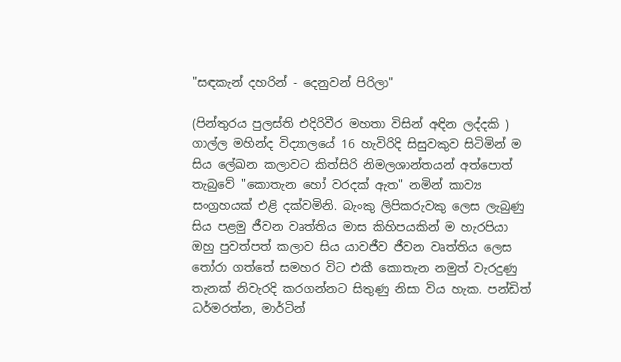"සඳකැන් දහරින් - දෙනුවන් පිරිලා"

(පින්තුරය පුලස්ති එදිරිවීර මහතා විසින් අඳින ලද්දකි )
ගාල්ල මහින්ද විද්‍යාලයේ 16 හැවිරිදි සිසුවකුව සිටිමින් ම සිය ලේඛන කලාවට කිත්සිරි නිමලශාන්තයන් අත්පොත් තැබුවේ "කොතැන හෝ වරදක් ඇත" නමින් කාව්‍ය සංග්‍රහයක් එළි දක්වමිනි. බැංකු ලිපිකරුවකු ලෙස ලැබුණු සිය පළමු ජීවන වෘත්තිය මාස කිහිපයකින් ම හැරපියා ඔහු පුවත්පත් කලාව සිය යාවජීව ජීවන වෘත්තිය ලෙස තෝරා ගත්තේ සමහර විට එකී කොතැන නමුත් වැරදුණු තැනක් නිවැරදි කරගන්නට සිතුණු නිසා විය හැක. පන්ඩිත් ධර්මරත්න, මාර්ටින්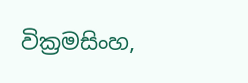වික්‍රමසිංහ,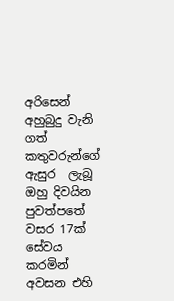අරිසෙන් අහුබුදු වැනි ගත් කතුවරුන්ගේ ඇසුර  ලැබූ ඔහු දිවයින පුවත්පතේ වසර 17ක් සේවය කරමින් අවසන එහි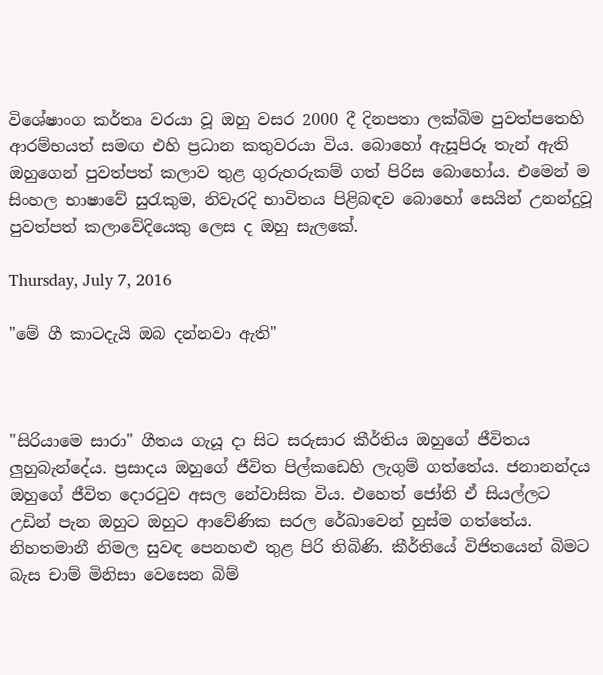විශේෂාංග කර්තෘ වරයා වූ ඔහු වසර 2000 දී දිනපතා ලක්බිම පුවත්පතෙහි ආරම්භයත් සමඟ එහි ප්‍රධාන කතුවරයා විය. බොහෝ ඇසූපිරූ තැන් ඇති ඔහුගෙන් පුවත්පත් කලාව තුළ ගුරුහරුකම් ගත් පිරිස බොහෝය. එමෙන් ම සිංහල භාෂාවේ සුරැකුම, නිවැරදි භාවිතය පිළිබඳව බොහෝ සෙයින් උනන්දුවූ පුවත්පත් කලාවේදියෙකු ලෙස ද ඔහු සැලකේ.

Thursday, July 7, 2016

"මේ ගී කාටදැයි ඔබ දන්නවා ඇති"



"සිරියාමෙ සාරා" ගීතය ගැයූ දා සිට සරුසාර කීර්තිය ඔහුගේ ජීවිතය ලුහුබැන්දේය. ප්‍රසාදය ඔහුගේ ජීවිත පිල්කඩෙහි ලැගුම් ගත්තේය. ජනානන්දය ඔහුගේ ජීවිත දොරටුව අසල නේවාසික විය. එහෙත් ජෝති ඒ සියල්ලට උඩින් පැන ඔහුට ඔහුට ආවේණික සරල රේඛාවෙන් හුස්‌ම ගත්තේය. නිහතමානී නිමල සුවඳ පෙනහළු තුළ පිරි තිබිණි. කීර්තියේ විජිතයෙන් බිමට බැස චාම් මිනිසා වෙසෙන බිම්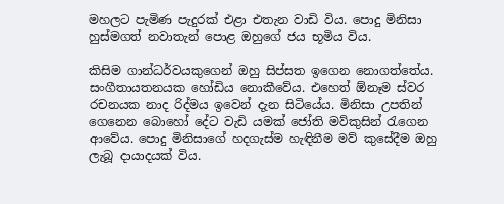මහලට පැමිණ පැදුරක්‌ එළා එතැන වාඩි විය. පොදු මිනිසා හුස්‌මගත් නවාතැන් පොළ ඔහුගේ ජය භූමිය විය.

කිසිම ගාන්ධර්වයකුගෙන් ඔහු සිප්සත ඉගෙන නොගත්තේය. සංගීතායතනයක හෝඩිය නොකීවේය. එහෙත් ඕනෑම ස්‌වර රචනයක නාද රිද්මය ඉවෙන් දැන සිටියේය. මිනිසා උපතින් ගෙනෙන බොහෝ දේට වැඩි යමක්‌ ජෝති මව්කුසින් රැගෙන ආවේය. පොදු මිනිසාගේ හදගැස්‌ම හැඳිනීම මව් කුසේදීම ඔහු ලැබූ දායාදයක්‌ විය.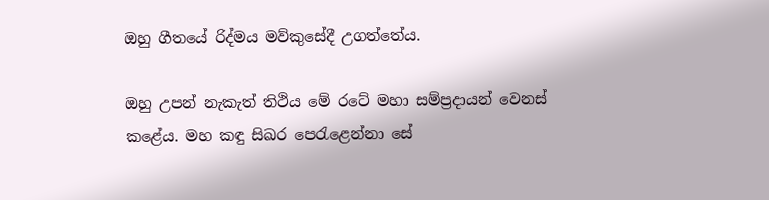ඔහු ගීතයේ රිද්මය මව්කුසේදී උගත්තේය.

ඔහු උපන් නැකැත් තිථිය මේ රටේ මහා සම්ප්‍රදායන් වෙනස්‌ කළේය. මහ කඳු සිඛර පෙරැළෙන්නා සේ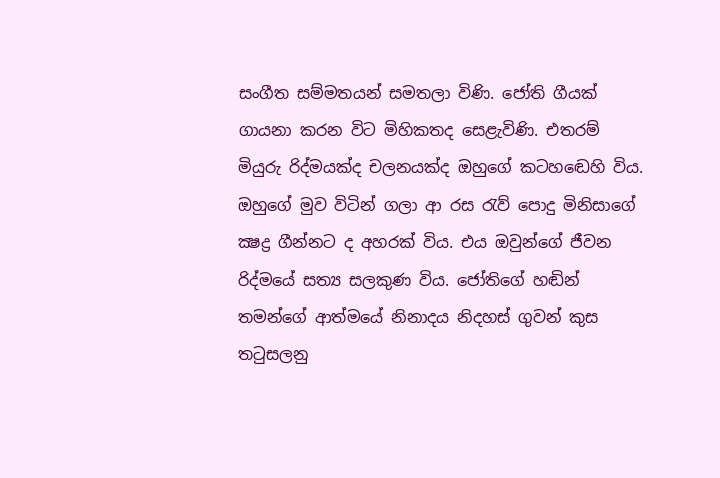සංගීත සම්මතයන් සමතලා විණි. ජෝති ගීයක්‌ ගායනා කරන විට මිහිකතද සෙළැවිණි. එතරම් මියුරු රිද්මයක්‌ද චලනයක්‌ද ඔහුගේ කටහඬෙහි විය. ඔහුගේ මුව විටින් ගලා ආ රස රැව් පොදු මිනිසාගේ ක්‍ෂද්‍ර ගීන්නට ද අහරක්‌ විය. එය ඔවුන්ගේ ජීවන රිද්මයේ සත්‍ය සලකුණ විය. ජෝතිගේ හඬින් තමන්ගේ ආත්මයේ නිනාදය නිදහස්‌ ගුවන් කුස තටුසලනු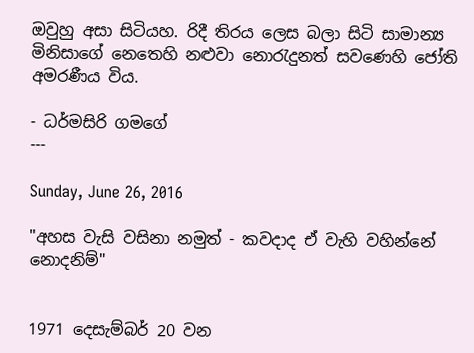ඔවුහු අසා සිටියහ. රිදී තිරය ලෙස බලා සිටි සාමාන්‍ය මිනිසාගේ නෙතෙහි නළුවා නොරැදුනත් සවණෙහි ජෝති අමරණීය විය.

- ධර්මසිරි ගමගේ
---

Sunday, June 26, 2016

"අහස වැසි වසිනා නමුත් - කවදාද ඒ වැහි වහින්නේ නොදනිම්"


1971 දෙසැම්බර් 20 වන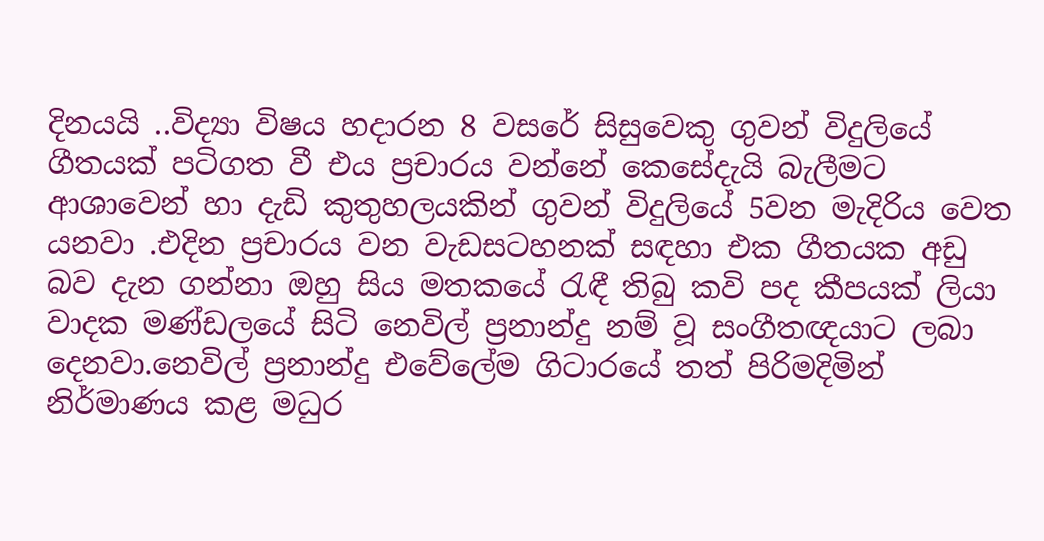දිනයයි ..විද්‍යා විෂය හදාරන 8 වසරේ සිසුවෙකු ගුවන් විදුලියේ ගීතයක් පටිගත වී එය ප්‍රචාරය වන්නේ කෙසේදැයි බැලීමට ආශාවෙන් හා දැඩි කුතුහලයකින් ගුවන් විදුලියේ 5වන මැදිරිය වෙත යනවා .එදින ප්‍රචාරය වන වැඩසටහනක් සඳහා එක ගීතයක අඩු බව දැන ගන්නා ඔහු සිය මතකයේ රැඳී තිබු කවි පද කීපයක් ලියා  වාදක මණ්‌ඩලයේ සිටි නෙවිල් ප්‍රනාන්දු නම් වූ සංගීතඥයාට ලබා දෙනවා.නෙවිල් ප්‍රනාන්දු එවේලේම ගිටාරයේ තත් පිරිමදිමින් නිර්මාණය කළ මධුර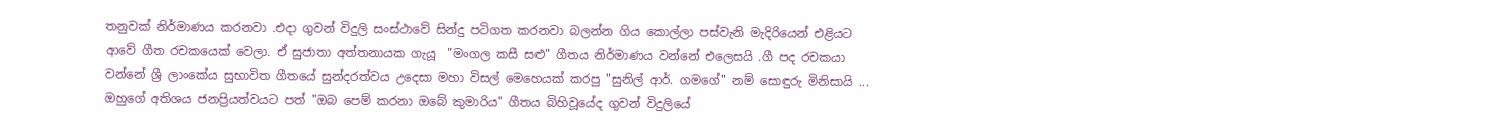තනුවක් නිර්මාණය කරනවා .එදා ගුවන් විදුලි සංස්ථාවේ සින්දු පටිගත කරනවා බලන්න ගිය කොල්ලා පස්වැනි මැදිරියෙන් එළියට ආවේ ගීත රචකයෙක් වෙලා. ඒ සුජාතා අත්තනායක ගැයූ  "මංගල කසී සළු" ගීතය නිර්මාණය වන්නේ එලෙසයි .ගී පද රචකයා වන්නේ ශ්‍රී ලාංකේය සුභාවිත ගීතයේ සුන්දරත්වය උදෙසා මහා විසල් මෙහෙයක් කරපු "සුනිල් ආර්. ගමගේ" නම් සොඳුරු මිනිසායි ...
ඔහුගේ අතිශය ජනප්‍රියත්වයට පත් "ඔබ පෙම් කරනා ඔබේ කුමාරිය" ගීතය බිහිවූයේද ගුවන් විදුලියේ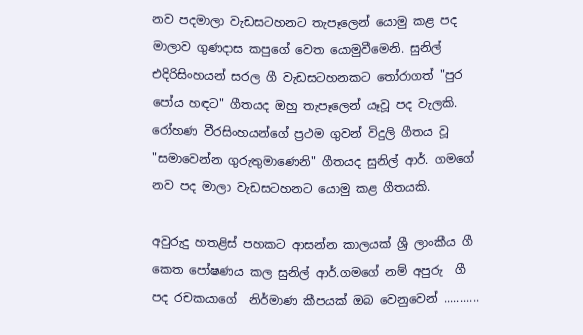නව පදමාලා වැඩසටහනට තැපෑලෙන් යොමු කළ පද මාලාව ගුණදාස කපුගේ වෙත යොමුවීමෙනි. සුනිල් එදිරිසිංහයන් සරල ගී වැඩසටහනකට තෝරාගත් "පුර පෝය හඳට" ගීතයද ඔහු තැපෑලෙන් යෑවූ පද වැලකි. රෝහණ වීරසිංහයන්ගේ ප්‍රථම ගුවන් විදුලි ගීතය වූ "සමාවෙන්න ගුරුතුමාණෙනි" ගීතයද සුනිල් ආර්. ගමගේ නව පද මාලා වැඩසටහනට යොමු කළ ගීතයකි.

අවුරුදු හතළිස් පහකට ආසන්න කාලයක් ශ්‍රී ලාංකීය ගී කෙත පෝෂණය කල සුනිල් ආර්.ගමගේ නම් අපුරු  ගී පද රචකයාගේ  නිර්මාණ කීපයක් ඔබ වෙනුවෙන් ...........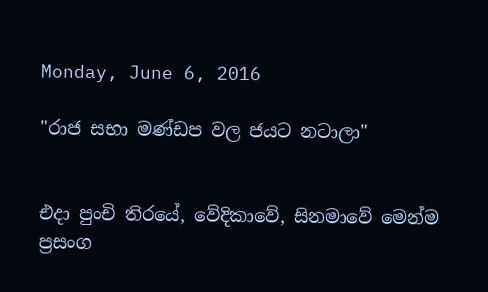Monday, June 6, 2016

"රාජ සභා මණ්ඩප වල ජයට නටාලා"


එදා පුංචි තිරයේ, වේදිකාවේ, සිනමාවේ මෙන්ම ප්‍රසංග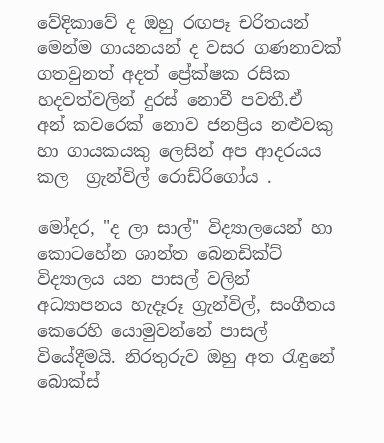වේදිකාවේ ද ඔහු රඟපෑ චරිතයන් මෙන්ම ගායනයන් ද වසර ගණනාවක් ගතවුනත් අදත් ප්‍රේක්ෂක රසික හදවත්වලින් දුරස් නොවී පවතී.ඒ  අන් කවරෙක් නොව ජනප්‍රිය නළුවකු හා ගායකයකු ලෙසින් අප ආදරයය කල  ග්‍රැන්විල් රොඩ්රිගෝය .

මෝදර, "ද ලා සාල්" විද්‍යාලයෙන් හා කොටහේන ශාන්ත බෙනඩික්ට් විද්‍යාලය යන පාසල් වලින් අධ්‍යාපනය හැදෑරූ ග්‍රැන්විල්, සංගීතය කෙරෙහි යොමුවන්නේ පාසල් වියේදීමයි. නිරතුරුව ඔහු අත රැඳුනේ බොක්ස්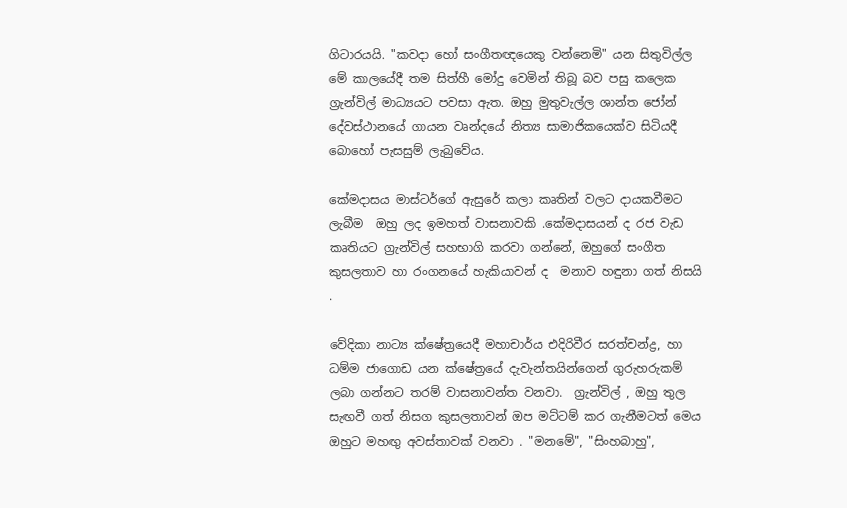ගිටාරයයි. "කවදා හෝ සංගීතඥයෙකු වන්නෙමි" යන සිතුවිල්ල මේ කාලයේදී තම සිත්හී මෝදු වෙමින් තිබූ බව පසු කලෙක ග්‍රැන්විල් මාධ්‍යයට පවසා ඇත. ඔහු මුතුවැල්ල ශාන්ත ජෝන් දේවස්ථානයේ ගායන වෘන්දයේ නිත්‍ය සාමාජිකයෙක්ව සිටියදී බොහෝ පැසසුම් ලැබුවේය.

කේමදාසය මාස්ටර්ගේ ඇසුරේ කලා කෘතින් වලට දායකවීමට ලැබීම  ඔහු ලද ඉමහත් වාසනාවකි .කේමදාසයන් ද රජ වැඩ කෘතියට ග්‍රැන්විල් සහභාගි කරවා ගන්නේ, ඔහුගේ සංගීත කුසලතාව හා රංගනයේ හැකියාවන් ද  මනාව හඳුනා ගත් නිසයි .

වේදිකා නාට්‍ය ක්ෂේත්‍රයෙදී මහාචාර්ය එදිරිවීර සරත්චන්ද්‍ර, හා ධම්ම ජාගොඩ යන ක්ෂේත්‍රයේ දැවැන්තයින්ගෙන් ගුරුහරුකම් ලබා ගන්නට තරම් වාසනාවන්ත වනවා.  ග්‍රැන්විල් , ඔහු තුල සැඟවී ගත් නිසග කුසලතාවන් ඔප මට්ටම් කර ගැනීමටත් මෙය ඔහුට මහඟු අවස්තාවක් වනවා . "මනමේ", "සිංහබාහු",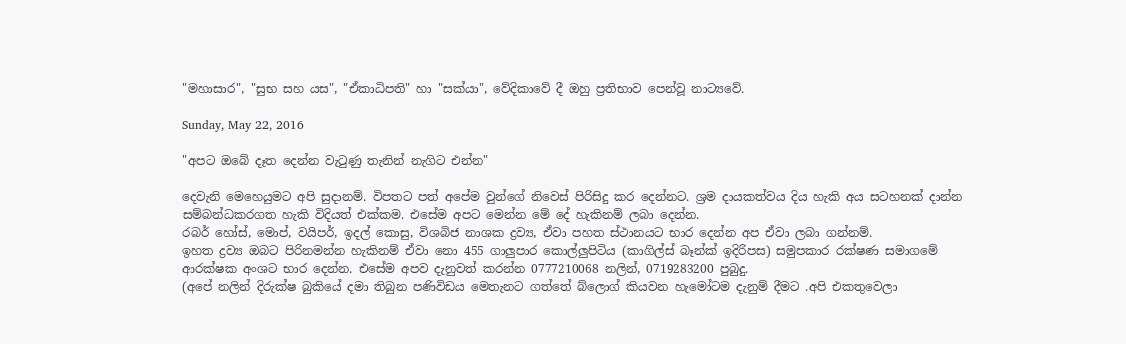"මහාසාර", "සුභ සහ යස", "ඒකාධිපති" හා "සක්යා", වේදිකාවේ දී ඔහු ප්‍රතිභාව පෙන්වූ නාට්‍යවේ.

Sunday, May 22, 2016

"අපට ඔබේ දෑත දෙන්න වැටුණු තැනින් නැගිට එන්න"

දෙවැනි මෙහෙයුමට අපි සුදානම්. විපතට පත් අපේම වුන්ගේ නිවෙස් පිරිසිදු කර දෙන්නට. ශ්‍රම දායකත්වය දිය හැකි අය සටහනක් දාන්න සම්බන්ධකරගත හැකි විදියත් එක්කම. එසේම අපට මෙන්න මේ දේ හැකිනම් ලබා දෙන්න.
රබර් හෝස්, මොප්, වයිපර්, ඉදල් කොසු, විශබිජ නාශක ද්‍රව්‍ය, ඒවා පහත ස්ථානයට භාර දෙන්න අප ඒවා ලබා ගන්නම්.
ඉහත ද්‍රව්‍ය ඔබට පිරිනමන්න හැකිනම් ඒවා නො 455 ගාලුපාර කොල්ලුපිටිය (කාගිල්ස් බෑන්ක් ඉදිරිපස) සමුපකාර රක්ෂණ සමාගමේ ආරක්ෂක අංශට භාර දෙන්න. එසේම අපව දැනුවත් කරන්න 0777210068 නලින්, 0719283200 පුබුදු.
(අපේ නලින් දිරුක්ෂ බුකියේ දමා තිබුන පණිවිඩය මෙතැනට ගත්තේ බ්ලොග් කියවන හැමෝටම දැනුම් දීමට .අපි එකතුවෙලා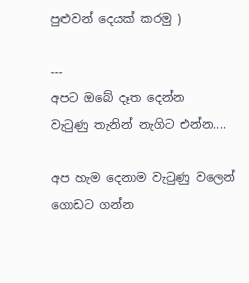පුළුවන් දෙයක් කරමු )

---
අපට ඔබේ දෑත දෙන්න
වැටුණු තැනින් නැගිට එන්න....

අප හැම දෙනාම වැටුණු වලෙන් ගොඩට ගන්න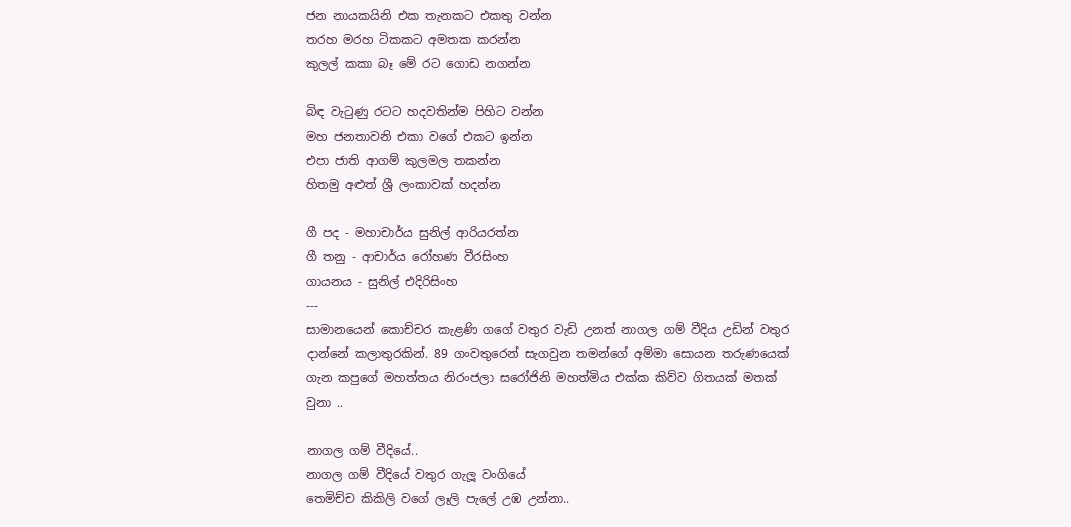ජන නායකයිනි එක තැනකට එකතු වන්න
තරහ මරහ ටිකකට අමතක කරන්න
කුලල් කකා බෑ මේ රට ගොඩ නගන්න

බිඳ වැටුණු රටට හදවතින්ම පිහිට වන්න
මහ ජනතාවනි එකා වගේ එකට ඉන්න
එපා ජාති ආගම් කුලමල තකන්න
හිතමු අළුත් ශ්‍රී ලංකාවක් හදන්න

ගී පද - මහාචාර්ය සුනිල් ආරියරත්න
ගී තනු - ආචාර්ය රෝහණ වීරසිංහ
ගායනය - සුනිල් එදිරිසිංහ
---
සාමානයෙන් කොච්චර කැළණි ගගේ වතුර වැඩි උනත් නාගල ගම් වීදිය උඩින් වතුර දාන්නේ කලාතුරකින්. 89 ගංවතුරෙන් සැගවුන තමන්ගේ අම්මා සොයන තරුණයෙක් ගැන කපුගේ මහත්තය නිරංජලා සරෝජිනි මහත්මිය එක්ක කිව්ව ගිතයක් මතක් වුනා ..

නාගල ගම් වීදියේ..
නාගල ගම් වීදියේ වතුර ගැලූ වංගියේ
තෙමිච්ච කිකිලි වගේ ලෑලි පැලේ උඹ උන්නා..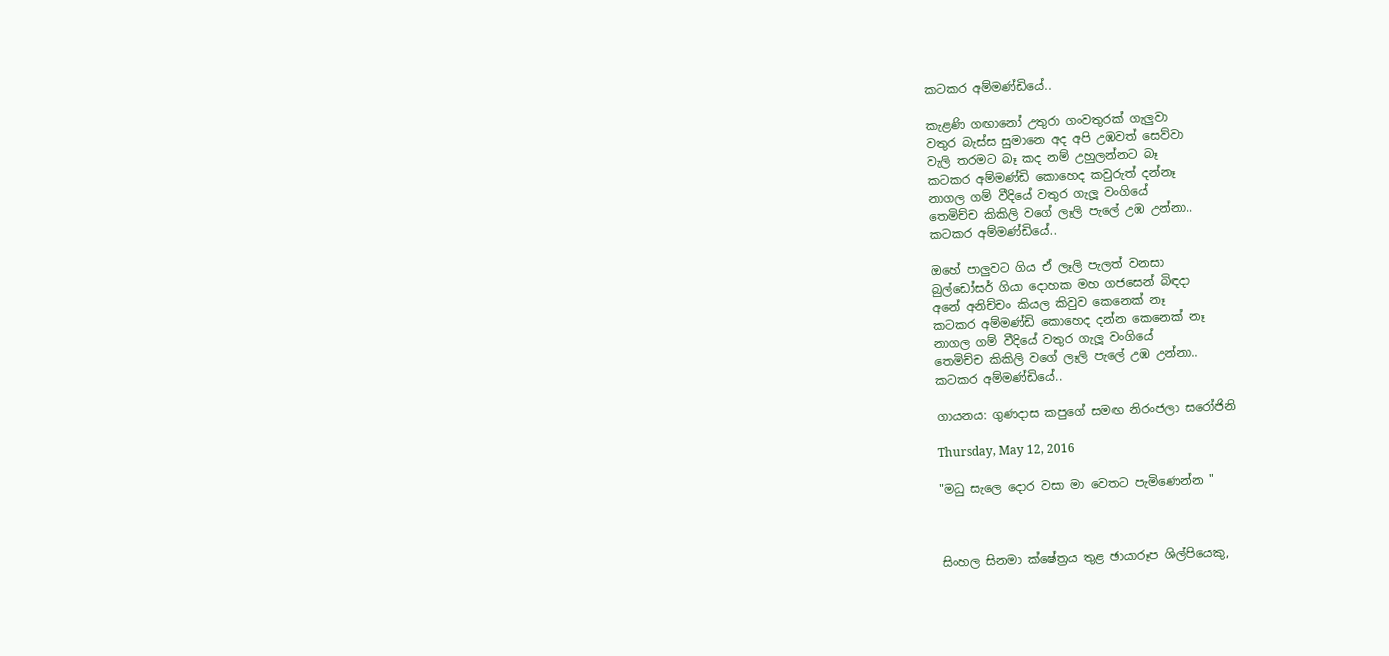කටකර අම්මණ්ඩියේ..

කැළණි ගඟානෝ උතුරා ගංවතුරක් ගැලුවා
වතුර බැස්ස සුමානෙ අද අපි උඹවත් සෙව්වා
වැලි තරමට බෑ කද නම් උහුලන්නට බෑ
කටකර අම්මණ්ඩි කොහෙද කවුරුත් දන්නෑ
නාගල ගම් වීදියේ වතුර ගැලූ වංගියේ
තෙමිච්ච කිකිලි වගේ ලෑලි පැලේ උඹ උන්නා..
කටකර අම්මණ්ඩියේ..

ඔහේ පාලුවට ගිය ඒ ලෑලි පැලත් වනසා
බුල්ඩෝසර් ගියා දොහක මහ ගජසෙන් බිඳදා
අනේ අනිච්චං කියල කිවුව කෙනෙක් නෑ
කටකර අම්මණ්ඩි කොහෙද දන්න කෙනෙක් නෑ
නාගල ගම් වීදියේ වතුර ගැලූ වංගියේ
තෙමිච්ච කිකිලි වගේ ලෑලි පැලේ උඹ උන්නා..
කටකර අම්මණ්ඩියේ..

ගායනය: ගුණදාස කපුගේ සමඟ නිරංජලා සරෝජිනි

Thursday, May 12, 2016

"මධු සැලෙ දොර වසා මා වෙතට පැමිණෙන්න "



සිංහල සිනමා ක්ෂේත්‍රය තුළ ඡායාරූප ශිල්පියෙකු,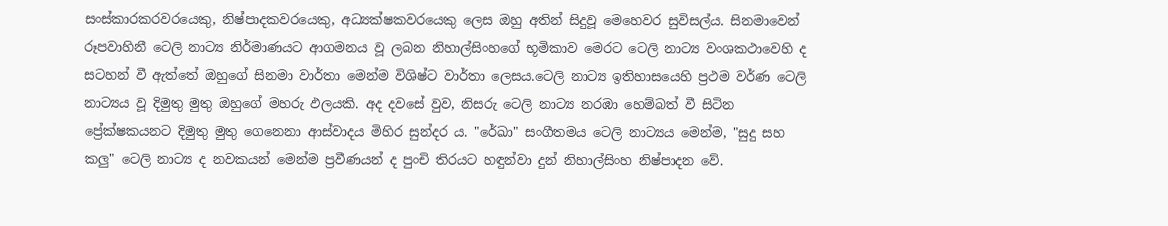සංස්කාරකරවරයෙකු, නිෂ්පාදකවරයෙකු, අධ්‍යක්ෂකවරයෙකු ලෙස ඔහු අතින් සිදුවූ මෙහෙවර සුවිසල්ය. සිනමාවෙන් රූපවාහිනී ටෙලි නාට්‍ය නිර්මාණයට ආගමනය වූ ලබන නිහාල්සිංහගේ භූමිකාව මෙරට ටෙලි නාට්‍ය වංශකථාවෙහි ද සටහන් වී ඇත්තේ ඔහුගේ සිනමා වාර්තා මෙන්ම විශිෂ්ට වාර්තා ලෙසය.ටෙලි නාට්‍ය ඉතිහාසයෙහි ප්‍රථම වර්ණ ටෙලි නාට්‍යය වූ දිමුතු මුතු ඔහුගේ මහරු ඵලයකි. අද දවසේ වුව, නිසරු ටෙලි නාට්‍ය නරඹා හෙම්බත් වී සිටින ප්‍රේක්ෂකයනට දිමුතු මුතු ගෙනෙනා ආස්වාදය මිහිර සුන්දර ය. "රේඛා" සංගීතමය ටෙලි නාට්‍යය මෙන්ම, "සුදු සහ කලු" ටෙලි නාට්‍ය ද නවකයන් මෙන්ම ප්‍රවීණයන් ද පුංචි තිරයට හඳුන්වා දුන් නිහාල්සිංහ නිෂ්පාදන වේ.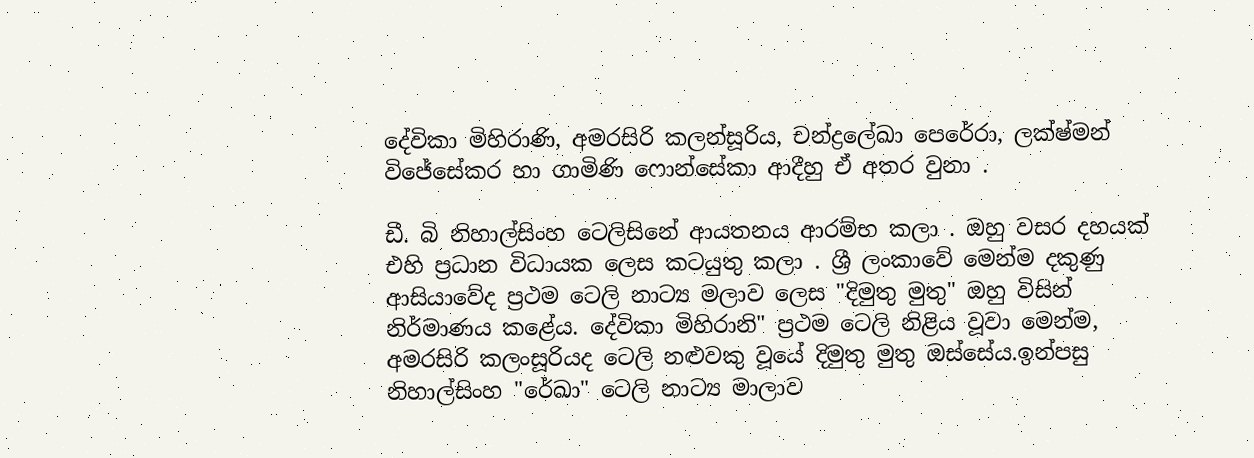දේවිකා මිහිරාණි, අමරසිරි කලන්සූරිය, චන්ද්‍රලේඛා පෙරේරා, ලක්ෂ්මන් විජේසේකර හා ගාමිණි ෆොන්සේකා ආදීහු ඒ අතර වුනා .

ඩී. බි නිහාල්සිංහ ටෙලිසිනේ ආයතනය ආරම්භ කලා . ඔහු වසර දහයක්‌ එහි ප්‍රධාන විධායක ලෙස කටයුතු කලා . ශ්‍රී ලංකාවේ මෙන්ම දකුණු ආසියාවේද ප්‍රථම ටෙලි නාට්‍ය මලාව ලෙස "දිමුතු මුතු" ඔහු විසින් නිර්මාණය කළේය. දේවිකා මිහිරානි" ප්‍රථම ටෙලි නිළිය වූවා මෙන්ම, අමරසිරි කලංසූරියද ටෙලි නළුවකු වූයේ දිමුතු මුතු ඔස්‌සේය.ඉන්පසු නිහාල්සිංහ "රේඛා" ටෙලි නාට්‍ය මාලාව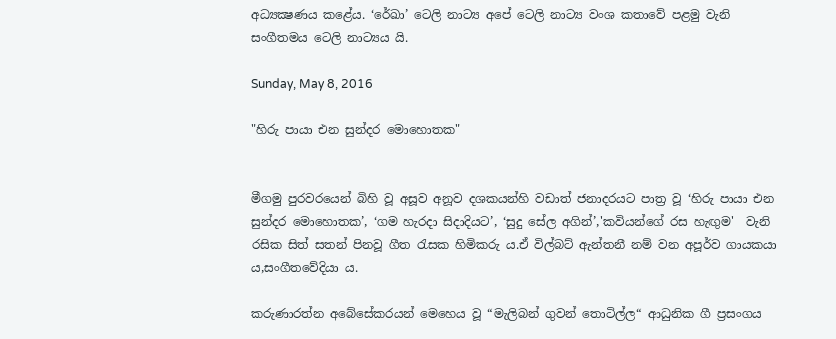අධ්‍යක්‍ෂණය කළේය. ‘රේඛා’ ටෙලි නාට්‍ය අපේ ටෙලි නාට්‍ය වංශ කතාවේ පළමු වැනි සංගීතමය ටෙලි නාට්‍යය යි.

Sunday, May 8, 2016

"හිරු පායා එන සුන්දර මොහොතක"


මීගමු පුරවරයෙන් බිහි වූ අසූව අනූව දශකයන්හි වඩාත් ජනාදරයට පාත්‍ර වූ ‘හිරු පායා එන සුන්දර මොහොතක’, ‘ගම හැරදා සිදාදියට’, ‘සුදු සේල අගින්’,'කවියන්ගේ රස හැඟුම'  වැනි රසික සිත් සතන් පිනවූ ගීත රැසක හිමිකරු ය.ඒ විල්බට් ඇන්තනී නම් වන අපූර්ව ගායකයා ය,සංගීතවේදියා ය.

කරුණාරත්න අබේසේකරයන් මෙහෙය වූ “මැලිබන් ගුවන් තොටිල්ල“ ආධුනික ගී ප්‍රසංගය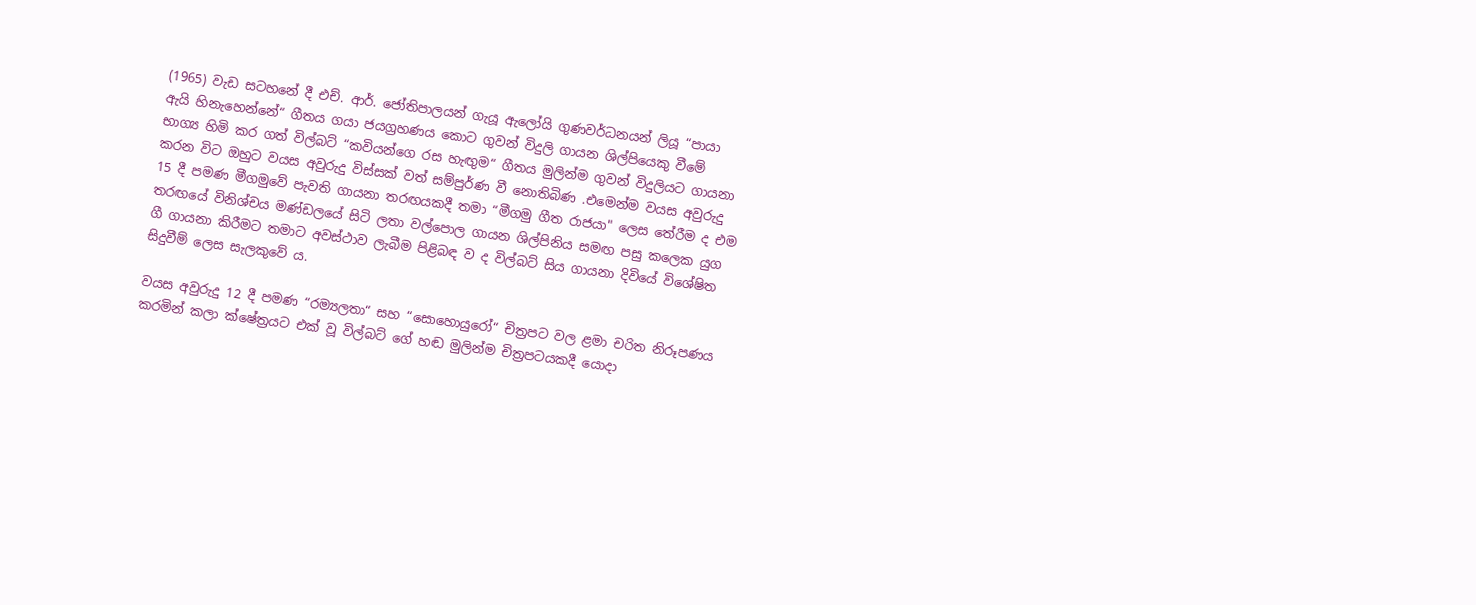(1965) වැඩ සටහනේ දී එච්. ආර්. ජෝතිපාලයන් ගැයූ ඇලෝයි ගුණවර්ධනයන් ලියූ “පායා ඇයි හිනැහෙන්නේ“ ගීතය ගයා ජයග්‍රහණය කොට ගුවන් විදුලි ගායන ශිල්පියෙකු වීමේ භාග්‍ය හිමි කර ගත් විල්බට් “කවියන්ගෙ රස හැඟුම“ ගීතය මුලින්ම ගුවන් විදුලියට ගායනා කරන විට ඔහුට වයස අවුරුදු විස්සක් වත් සම්පුර්ණ වී නොතිබිණ .එමෙන්ම වයස අවුරුදු 15 දී පමණ මීගමුවේ පැවති ගායනා තරඟයකදී තමා “මීගමු ගීත රාජයා" ලෙස තේරීම ද එම තරඟයේ විනිශ්චය මණ්ඩලයේ සිටි ලතා වල්පොල ගායන ශිල්පිනිය සමඟ පසු කලෙක යුග ගී ගායනා කිරීමට තමාට අවස්ථාව ලැබීම පිළිබඳ ව ද විල්බට් සිය ගායනා දිවියේ විශේෂිත සිදුවීම් ලෙස සැලකුවේ ය.

වයස අවුරුදු 12 දී පමණ “රම්‍යලතා“ සහ “සොහොයුරෝ“ චිත්‍රපට වල ළමා චරිත නිරූපණය කරමින් කලා ක්ෂේත්‍රයට එක් වූ විල්බට් ගේ හඬ මුලින්ම චිත්‍රපටයකදී යොදා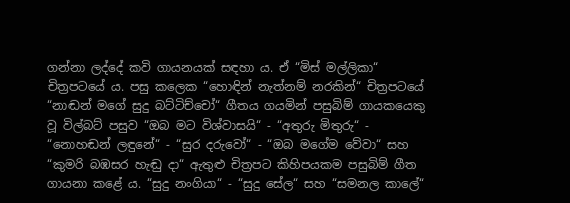ගන්නා ලද්දේ කවි ගායනයක් සඳහා ය. ඒ “මිස් මල්ලිකා“ චිත්‍රපටයේ ය. පසු කලෙක “හොඳින් නැත්නම් නරකින්“ චිත්‍රපටයේ “නාඬන් මගේ සුදු බට්ටිච්චෝ“ ගීතය ගයමින් පසුබිම් ගායකයෙකු වූ විල්බට් පසුව “ඔබ මට විශ්වාසයි“ - “අතුරු මිතුරු“ - “නොහඬන් ලඳුනේ“ - “සුර දරුවෝ“ - “ඔබ මගේම වේවා“ සහ “කුමරි බඹසර හැඬු දා“ ඇතුළු චිත්‍රපට කිහිපයකම පසුබිම් ගීත ගායනා කළේ ය. “සුදු නංගියා“ - “සුදු සේල“ සහ “සමනල කාලේ“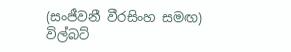(සංජීවනී වීරසිංහ සමඟ) විල්බට්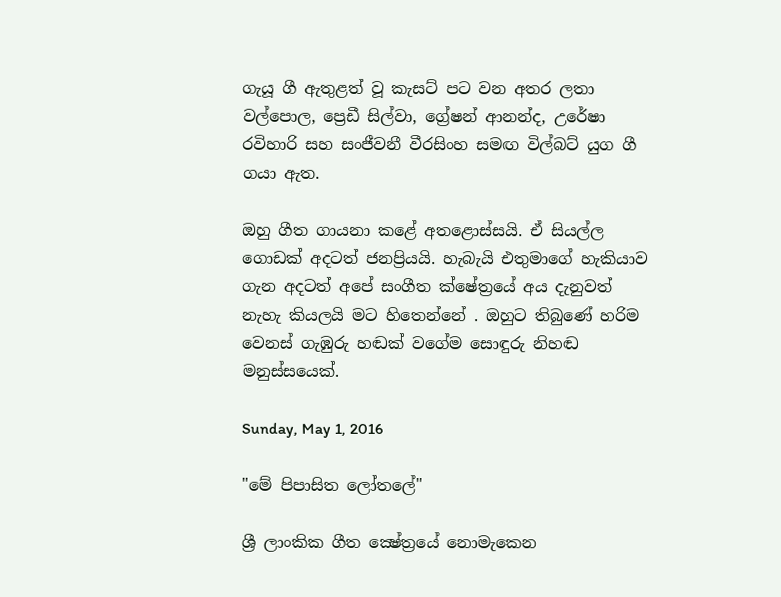ගැයූ ගී ඇතුළත් වූ කැසට් පට වන අතර ලතා වල්පොල, ප්‍රෙඩී සිල්වා, ග්‍රේෂන් ආනන්ද, උරේෂා රවිහාරි සහ සංජීවනී වීරසිංහ සමඟ විල්බට් යුග ගී ගයා ඇත.

ඔහු ගීත ගායනා කළේ අතළොස්සයි. ඒ සියල්ල ගොඩක් අදටත් ජනප්‍රියයි. හැබැයි එතුමාගේ හැකියාව ගැන අදටත් අපේ සංගීත ක්ෂේත්‍රයේ අය දැනුවත් නැහැ කියලයි මට හිතෙන්නේ . ඔහුට තිබුණේ හරිම වෙනස් ගැඹුරු හඬක් වගේම සොඳුරු නිහඬ මනුස්සයෙක්.

Sunday, May 1, 2016

"මේ පිපාසිත ලෝතලේ"

ශ්‍රී ලාංකික ගීත ක්‍ෂේත්‍රයේ නොමැකෙන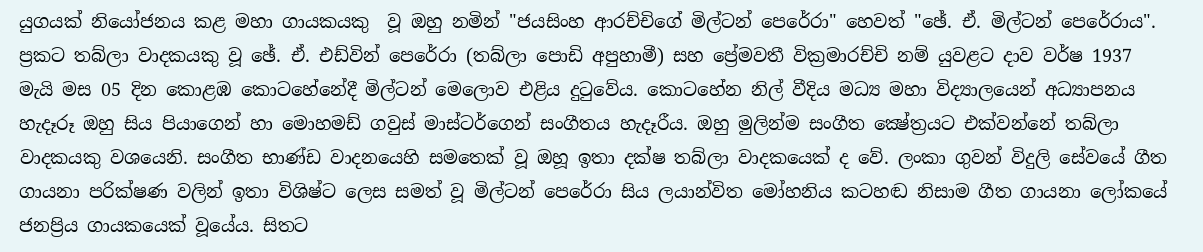යුගයක්‌ නියෝජනය කළ මහා ගායකයකු  වූ ඔහු නමින් "ජයසිංහ ආරච්චිගේ මිල්ටන් පෙරේරා" හෙවත් "ඡේ. ඒ. මිල්ටන් පෙරේරාය". ප්‍රකට තබ්ලා වාදකයකු වූ ඡේ. ඒ. එඩ්වින් පෙරේරා (තබ්ලා පොඩි අපුහාමී) සහ ප්‍රේමවතී වික්‍රමාරච්චි නම් යුවළට දාව වර්ෂ 1937 මැයි මස 05 දින කොළඹ කොටහේනේදී මිල්ටන් මෙලොව එළිය දුටුවේය. කොටහේන නිල් වීදිය මධ්‍ය මහා විද්‍යාලයෙන් අධ්‍යාපනය හැදෑරූ ඔහු සිය පියාගෙන් හා මොහමඩ් ගවුස්‌ මාස්‌ටර්ගෙන් සංගීතය හැදෑරීය. ඔහු මුලින්ම සංගීත ක්‍ෂේත්‍රයට එක්‌වන්නේ තබ්ලා වාදකයකු වශයෙනි. සංගීත භාණ්ඩ වාදනයෙහි සමතෙක් වූ ඔහූ ඉතා දක්ෂ තබ්ලා වාදකයෙක් ද වේ. ලංකා ගුවන් විදුලි සේවයේ ගීත ගායනා පරික්ෂණ වලින් ඉතා විශිෂ්ට ලෙස සමත් වූ මිල්ටන් පෙරේරා සිය ලයාන්විත මෝහනිය කටහඬ නිසාම ගීත ගායනා ලෝකයේ ජනප්‍රිය ගායකයෙක් වූයේය. සිතට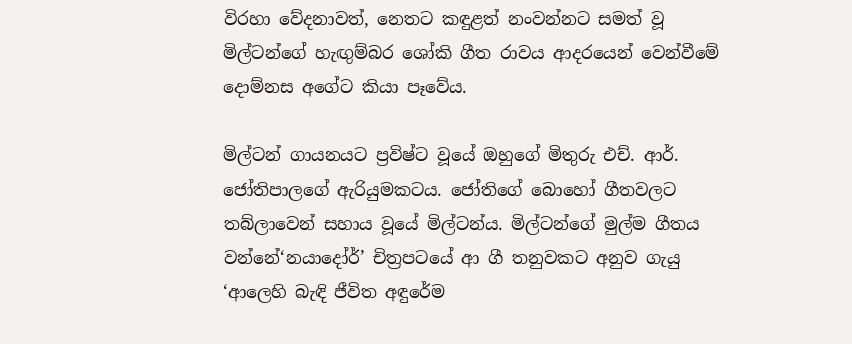විරහා වේදනාවත්, නෙතට කඳුළත් නංවන්නට සමත් වූ මිල්ටන්ගේ හැඟුම්බර ශෝකි ගීත රාවය ආදරයෙන් වෙන්වීමේ දොම්නස අගේට කියා පෑවේය.

මිල්ටන් ගායනයට ප්‍රවිෂ්ට වූයේ ඔහුගේ මිතුරු එච්. ආර්. ජෝතිපාලගේ ඇරියුමකටය. ජෝතිගේ බොහෝ ගීතවලට තබ්ලාවෙන් සහාය වූයේ මිල්ටන්ය. මිල්ටන්ගේ මුල්ම ගීතය වන්නේ‘නයාදෝර්’ චිත්‍රපටයේ ආ ගී තනුවකට අනුව ගැයු ‘ආලෙහි බැඳි ජීවිත අඳුරේම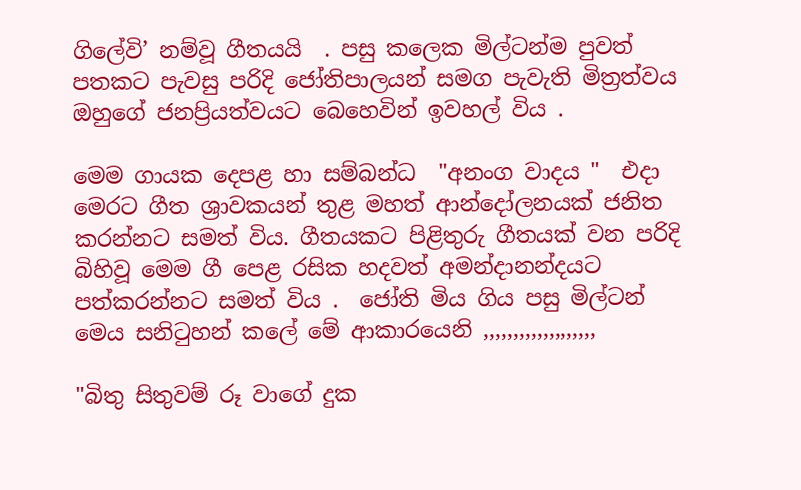ගිලේවි’ නම්වූ ගීතයයි  . පසු කලෙක මිල්ටන්ම පුවත් පතකට පැවසු පරිදි ජෝතිපාලයන් සමග පැවැති මිත්‍රත්වය ඔහුගේ ජනප්‍රියත්වයට බෙහෙවින් ඉවහල් විය .

මෙම ගායක දෙපළ හා සම්බන්ධ  "අනංග වාදය "  එදා මෙරට ගීත ශ්‍රාවකයන් තුළ මහත් ආන්දෝලනයක්‌ ජනිත කරන්නට සමත් විය. ගීතයකට පිළිතුරු ගීතයක් වන පරිදි බිහිවූ මෙම ගී පෙළ රසික හදවත් අමන්දානන්දයට පත්කරන්නට සමත් විය .  ජෝති මිය ගිය පසු මිල්ටන් මෙය සනිටුහන් කලේ මේ ආකාරයෙනි ,,,,,,,,,,,,,,,,,,,

"බිතු සිතුවම් රූ වාගේ දුක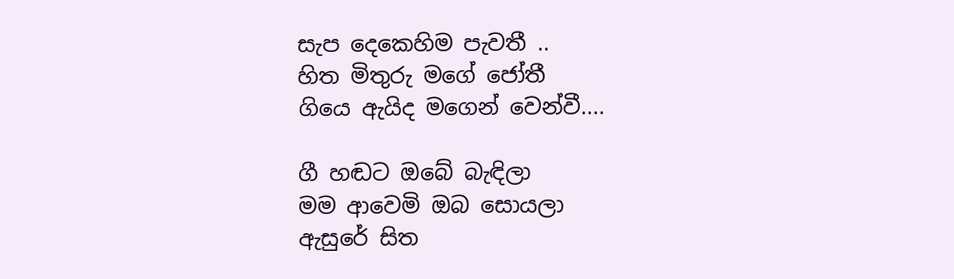සැප දෙකෙහිම පැවතී ..
හිත මිතුරු මගේ ජෝතී
ගියෙ ඇයිද මගෙන් වෙන්වී....

ගී හඬට ඔබේ බැඳිලා
මම ආවෙමි ඔබ සොයලා
ඇසුරේ සිත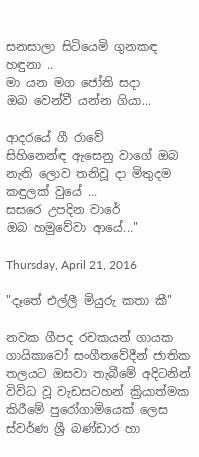සනසාලා සිටියෙමි ගුනකඳ හඳුනා ..
මා යන මග ජෝති සදා
ඔබ වෙන්වී යන්න ගියා...

ආදරයේ ගී රාවේ
සිහිනෙන්ඳ ඇසෙනු වාගේ ඔබ නැති ලොව තනිවූ දා මිතුදම කඳුලක් වුයේ ...
සසරෙ උපදින වාරේ
ඔබ හමුවේවා ආයේ..."

Thursday, April 21, 2016

"දෑතේ එල්ලී මියුරු කතා කී"

නවක ගීපද රචකයන් ගායක ගායිකාවෝ සංගීතවේදීන් ජාතික තලයට ඔසවා තැබීමේ අදිටනින් විවිධ වූ වැඩසටහන් ක්‍රියාත්මක කිරීමේ පුරෝගාමියෙක්‌ ලෙස ස්‌වර්ණ ශ්‍රී බණ්‌ඩාර හා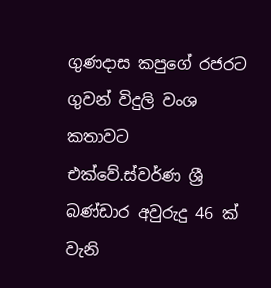ගුණදාස කපුගේ රජරට ගුවන් විදුලි වංශ කතාවට එක්‌වේ.ස්වර්ණ ශ්‍රී බණ්ඩාර අවුරුදු 46 ක් වැනි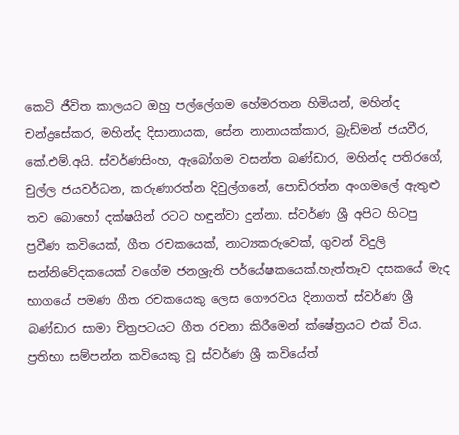කෙටි ජීවිත කාලයට ඔහු පල්ලේගම හේමරතන හිමියන්, මහින්ද චන්ද්‍රසේකර, මහින්ද දිසානායක, සේන නානායක්කාර, බ්‍රැඩ්මන් ජයවීර, කේ.එම්.අයි. ස්වර්ණසිංහ, ඇබෝගම වසන්ත බණ්ඩාර, මහින්ද පතිරගේ, චුල්ල ජයවර්ධන, කරුණාරත්න දිවුල්ගනේ, පොඩිරත්න අංගමලේ ඇතුළු තව බොහෝ දක්ෂයින් රටට හඳුන්වා දුන්නා. ස්වර්ණ ශ්‍රී අපිට හිටපු ප්‍රවීණ කවියෙක්, ගීත රචකයෙක්, නාට්‍යකරුවෙක්, ගුවන් විදුලි සන්නිවේදකයෙක් වගේම ජනශ්‍රැති පර්යේෂකයෙක්.හැත්තෑව දසකයේ මැද භාගයේ පමණ ගීත රචකයෙකු ලෙස ගෞරවය දිනාගත් ස්වර්ණ ශ්‍රී බණ්ඩාර සාමා චිත්‍රපටයට ගීත රචනා කිරීමෙන් ක්ෂේත්‍රයට එක් විය. ප්‍රතිභා සම්පන්න කවියෙකු වූ ස්වර්ණ ශ්‍රී කවියේත්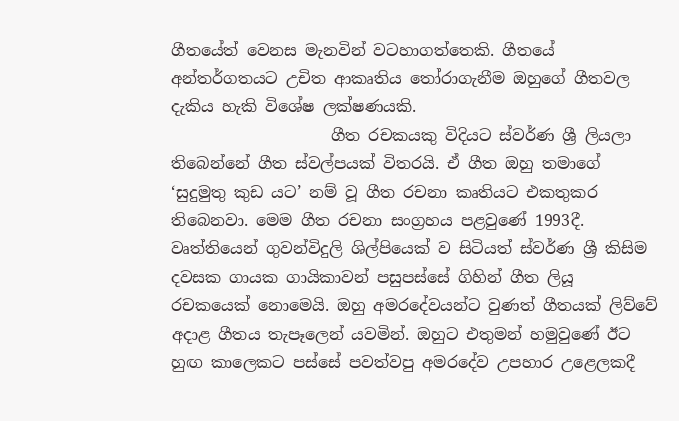ගීතයේත් වෙනස මැනවින් වටහාගත්තෙකි. ගීතයේ අන්තර්ගතයට උචිත ආකෘතිය තෝරාගැනීම ඔහුගේ ගීතවල දැකිය හැකි විශේෂ ලක්ෂණයකි.
                    ගීත රචකයකු විදියට ස්වර්ණ ශ්‍රී ලියලා තිබෙන්නේ ගීත ස්වල්පයක් විතරයි. ඒ ගීත ඔහු තමාගේ ‘සුදුමුතු කුඩ යට’ නම් වූ ගීත රචනා කෘතියට එකතුකර තිබෙනවා. මෙම ගීත රචනා සංග්‍රහය පළවුණේ 1993දී. වෘත්තියෙන් ගුවන්විදුලි ශිල්පියෙක් ව සිටියත් ස්වර්ණ ශ්‍රී කිසිම දවසක ගායක ගායිකාවන් පසුපස්සේ ගිහින් ගීත ලියූ රචකයෙක් නොමෙයි. ඔහු අමරදේවයන්ට වුණත් ගීතයක් ලිව්වේ අදාළ ගීතය තැපෑලෙන් යවමින්. ඔහුට එතුමන් හමුවුණේ ඊට හුඟ කාලෙකට පස්සේ පවත්වපු අමරදේව උපහාර උළෙලකදී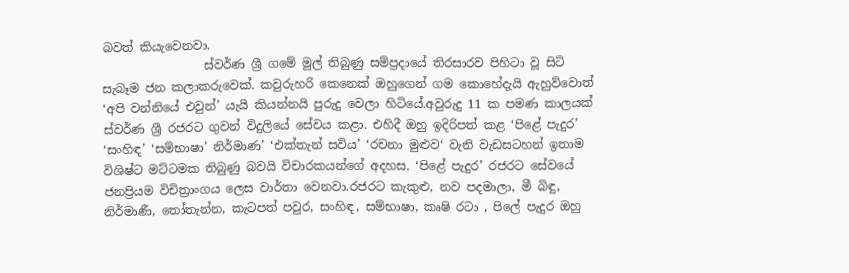බවත් කියැවෙනවා.
                 ස්වර්ණ ශ්‍රී ගමේ මුල් තිබුණු සම්ප්‍රදායේ තිරසාරව පිහිටා වූ සිටි සැබෑම ජන කලාකරුවෙක්. කවුරුහරි කෙනෙක් ඔහුගෙන් ගම කොහේදැයි ඇහුව්වොත් ‘අපි වන්නියේ එවුන්’ යැයි කියන්නයි පුරුදු වෙලා හිටියේ.අවුරුදු 11 ක පමණ කාලයක් ස්වර්ණ ශ්‍රී රජරට ගුවන් විදුලියේ සේවය කළා. එහිදී ඔහු ඉදිරිපත් කළ ‘පිළේ පැදුර’ ‘සංහිඳ’ ‘සම්භාෂා’ නිර්මාණ’ ‘එක්තැන් සවිය’ ‘රචනා මුළුව‘ වැනි වැඩසටහන් ඉතාම විශිෂ්ට මට්ටමක තිබුණු බවයි විචාරකයන්ගේ අදහස. ‘පිළේ පැදුර’ රජරට සේවයේ ජනප්‍රියම විචිත්‍රාංගය ලෙස වාර්තා වෙනවා.රජරට කැකුළු, නව පදමාලා, මී බිඳු, නිර්මාණී, තෝතැන්න, කැටපත් පවුර, සංහිඳ, සම්භාෂා, කෘෂි රටා , පිලේ පැදුර ඔහු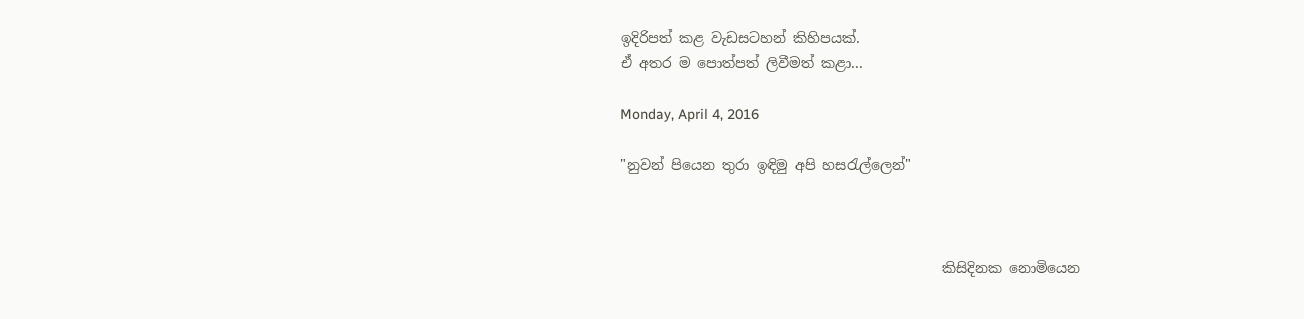ඉදිරිපත් කළ වැඩසටහන් කිහිපයක්.
ඒ අතර ම පොත්පත් ලිවීමත් කළා...

Monday, April 4, 2016

"නුවන් පියෙන තුරා ඉඳිමු අපි හස‍රැල්ලෙන්"



                                              කිසිදිනක නොමියෙන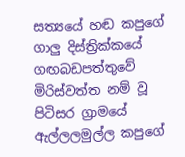සත්‍යයේ හඬ කපුගේ
ගාලු දිස්‌ත්‍රික්‌කයේ ගඟබඩපත්තුවේ මිරිස්‌වත්ත නම් වූ පිටිසර ග්‍රාමයේ ඇල්ලලමුල්ල කපුගේ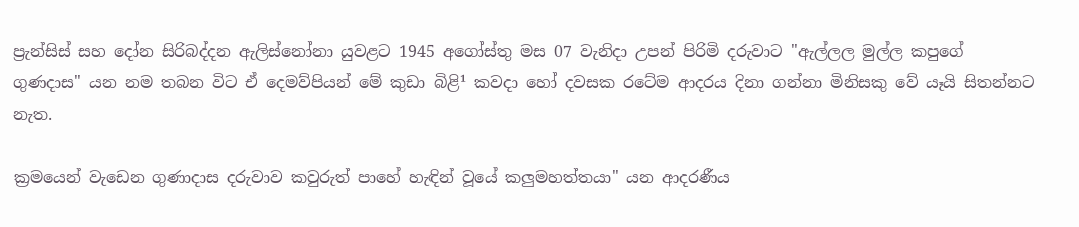ප්‍රැන්සිස්‌ සහ දෝන සිරිබද්දන ඇලිස්‌නෝනා යුවළට 1945 අගෝස්‌තු මස 07 වැනිදා උපන් පිරිමි දරුවාට "ඇල්ලල මුල්ල කපුගේ ගුණදාස" යන නම තබන විට ඒ දෙමව්පියන් මේ කුඩා බිළි¹ කවදා හෝ දවසක රටේම ආදරය දිනා ගන්නා මිනිසකු වේ යෑයි සිතන්නට නැත.

ක්‍රමයෙන් වැඩෙන ගුණාදාස දරුවාව කවුරුත් පාහේ හැඳින් වූයේ කලුමහත්තයා" යන ආදරණීය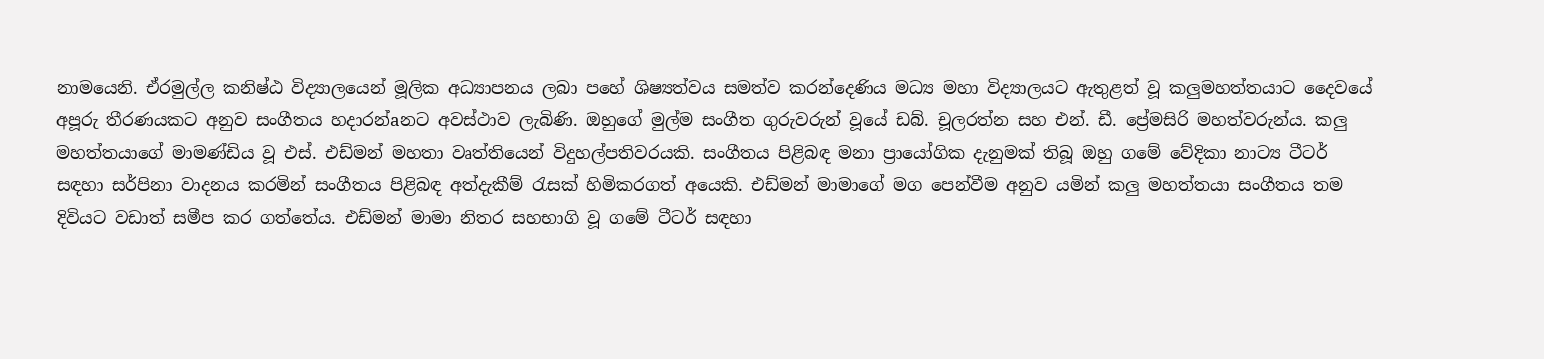නාමයෙනි. ඒරමුල්ල කනිෂ්ඨ විද්‍යාලයෙන් මූලික අධ්‍යාපනය ලබා පහේ ශිෂ්‍යත්වය සමත්ව කරන්දෙණිය මධ්‍ය මහා විද්‍යාලයට ඇතුළත් වූ කලුමහත්තයාට දෛවයේ අපූරු තීරණයකට අනුව සංගීතය හදාරන්aනට අවස්‌ථාව ලැබිණි. ඔහුගේ මුල්ම සංගීත ගුරුවරුන් වූයේ ඩබ්. චූලරත්න සහ එන්. ඩී. ප්‍රේමසිරි මහත්වරුන්ය. කලු මහත්තයාගේ මාමණ්‌ඩිය වූ එස්‌. එඩ්මන් මහතා වෘත්තියෙන් විදුහල්පතිවරයකි. සංගීතය පිළිබඳ මනා ප්‍රායෝගික දැනුමක්‌ තිබූ ඔහු ගමේ වේදිකා නාට්‍ය ටීටර් සඳහා සර්පිනා වාදනය කරමින් සංගීතය පිළිබඳ අත්දැකීම් රැසක්‌ හිමිකරගත් අයෙකි. එඩ්මන් මාමාගේ මග පෙන්වීම අනුව යමින් කලු මහත්තයා සංගීතය තම දිවියට වඩාත් සමීප කර ගත්තේය. එඩ්මන් මාමා නිතර සහභාගි වූ ගමේ ටීටර් සඳහා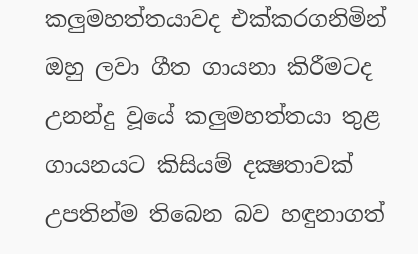කලුමහත්තයාවද එක්‌කරගනිමින් ඔහු ලවා ගීත ගායනා කිරීමටද උනන්දු වූයේ කලුමහත්තයා තුළ ගායනයට කිසියම් දක්‍ෂතාවක්‌ උපතින්ම තිබෙන බව හඳුනාගත්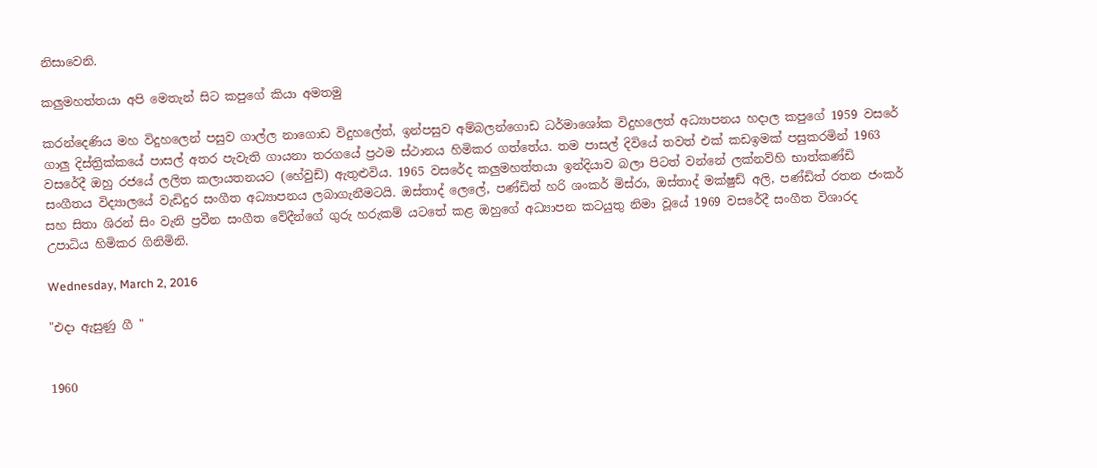නිසාවෙනි.

කලුමහත්තයා අපි මෙතැන් සිට කපුගේ කියා අමතමු

කරන්දෙණිය මහ විදුහලෙන් පසුව ගාල්ල නාගොඩ විදුහලේත්, ඉන්පසුව අම්බලන්ගොඩ ධර්මාශෝක විදුහලෙත් අධ්‍යාපනය හදාල කපුගේ 1959 වසරේ ගාලු දිස්‌ත්‍රික්‌කයේ පාසල් අතර පැවැති ගායනා තරගයේ ප්‍රථම ස්‌ථානය හිමිකර ගත්තේය. තම පාසල් දිවියේ තවත් එක්‌ කඩඉමක්‌ පසුකරමින් 1963 වසරේදී ඔහු රජයේ ලලිත කලායතනයට (හේවුඩ්) ඇතුළුවිය. 1965 වසරේද කලුමහත්තයා ඉන්දියාව බලා පිටත් වන්නේ ලක්‌නව්හි භාත්කණ්‌ඩි සංගීතය විද්‍යාලයේ වැඩිදුර සංගීත අධ්‍යාපනය ලබාගැනීමටයි. ඔස්‌තාද් ලෙලේ, පණ්‌ඩිත් හරි ශංකර් මිස්‌රා, ඔස්‌තාද් මක්‌ෂුඩ් අලි, පණ්‌ඩිත් රතන ජංකර් සහ සිතා ශිරන් සිං වැනි ප්‍රවීන සංගීත වේදීන්ගේ ගුරු හරුකම් යටතේ කළ ඔහුගේ අධ්‍යාපන කටයුතු නිමා වූයේ 1969 වසරේදී සංගීත විශාරද උපාධිය හිමිකර ගිනිමිනි.

Wednesday, March 2, 2016

"එදා ඇසුණු ගී "


1960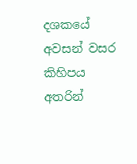දශකයේ අවසන් වසර කිහිපය අතරින්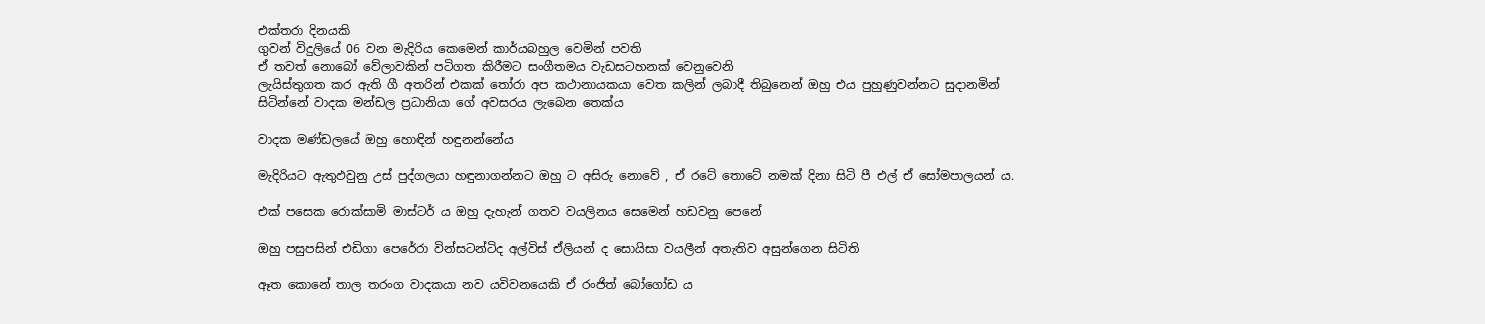එක්තරා දිනයකි
ගුවන් විදුලියේ 06 වන මැදිරිය කෙමෙන් කාර්යබහුල වෙමින් පවති
ඒ තවත් නොබෝ වේලාවකින් පටිගත කිරීමට සංගීතමය වැඩසටහනක් වෙනුවෙනි
ලැයිස්තුගත කර ඇති ගී අතරින් එකක් තෝරා අප කථානායකයා වෙත කලින් ලබාදී තිබුනෙන් ඔහු එය පුහුණුවන්නට සුදානමින් සිටින්නේ වාදක මන්ඩල ප්‍රධානියා ගේ අවසරය ලැබෙන තෙක්ය

වාදක මණ්ඩලයේ ඔහු හොඳින් හඳුනන්නේය

මැදිරියට ඇතුඵවුනු උස් පුද්ගලයා හඳුනාගන්නට ඔහු ට අසිරු නොවේ , ඒ රටේ තොටේ නමක් දිනා සිටි පී එල් ඒ සෝමපාලයන් ය.

එක් පසෙක රොක්සාමි මාස්ටර් ය ඔහු දැහැන් ගතව වයලිනය සෙමෙන් හඩවනු පෙනේ

ඔහු පසුපසින් එඩිගා පෙරේරා වින්සටන්ටිද අල්විස් ඒලියන් ද සොයිසා වයලීන් අතැතිව අසුන්ගෙන සිටිති

ඈත කොනේ තාල තරංග වාදකයා නව යවිවනයෙකි ඒ රංජිත් බෝගෝඩ ය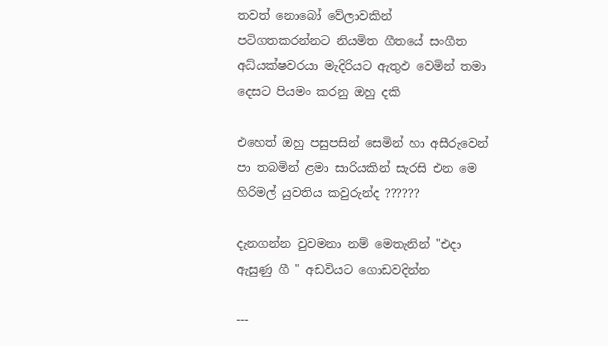තවත් නොබෝ වේලාවකින් පටිගතකරන්නට නියමිත ගීතයේ සංගීත අධ්යක්ෂවරයා මැදිරියට ඇතුඵ වෙමින් තමා දෙසට පියමං කරනු ඔහු දකි

එහෙත් ඔහු පසුපසින් සෙමින් හා අසීරුවෙන් පා තබමින් ළමා සාරියකින් සැරසි එන මෙ හිරිමල් යුවතිය කවුරුන්ද ??????

දැනගන්න වුවමනා නම් මෙතැනින් "එදා ඇසුණු ගී " අඩවියට ගොඩවදින්න

---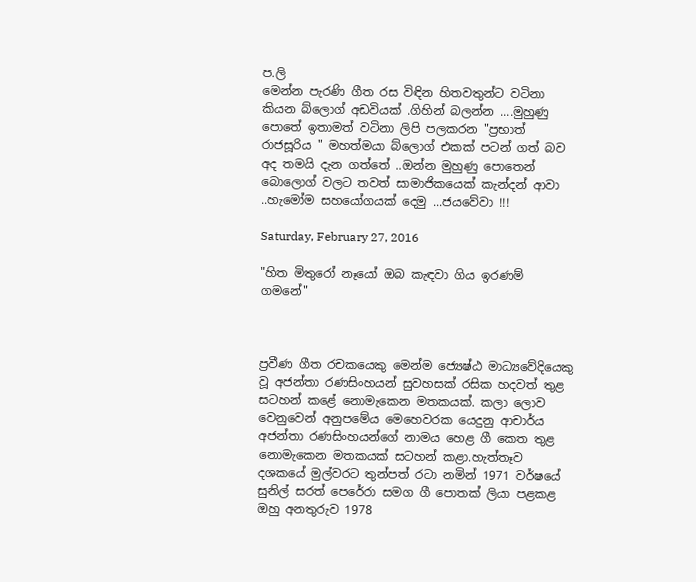ප.ලි
මෙන්න පැරණි ගීත රස විඳින හිතවතුන්ට වටිනා කියන බ්ලොග් අඩවියක් .ගිහින් බලන්න ....මුහුණු පොතේ ඉතාමත් වටිනා ලිපි පලකරන "ප්‍රභාත් රාජසූරිය " මහත්මයා බ්ලොග් එකක් පටන් ගත් බව අද තමයි දැන ගත්තේ ..ඔන්න මුහුණු පොතෙන් බොලොග් වලට තවත් සාමාජිකයෙක් කැන්දන් ආවා ..හැමෝම සහයෝගයක් දෙමු ...ජයවේවා !!!

Saturday, February 27, 2016

"හිත මිතුරෝ නෑයෝ ඔබ කැඳවා ගිය ඉරණම් ගමනේ"



ප්‍රවීණ ගීත රචකයෙකු මෙන්ම ජ්‍යෙෂ්ඨ මාධ්‍යවේදියෙකු වූ අජන්තා රණසිංහයන් සුවහසක් රසික හදවත් තුළ සටහන් කළේ නොමැකෙන මතකයක්. කලා ලොව වෙනුවෙන් අනුපමේය මෙහෙවරක යෙදුනු ආචාර්ය අජන්තා රණසිංහයන්ගේ නාමය හෙළ ගී කෙත තුළ නොමැකෙන මතකයක් සටහන් කළා.හැත්තෑව දශකයේ මුල්වරට තුන්පත් රටා නමින් 1971 වර්ෂයේ සුනිල් සරත් පෙරේරා සමග ගී පොතක් ලියා පළකළ ඔහු අනතුරුව 1978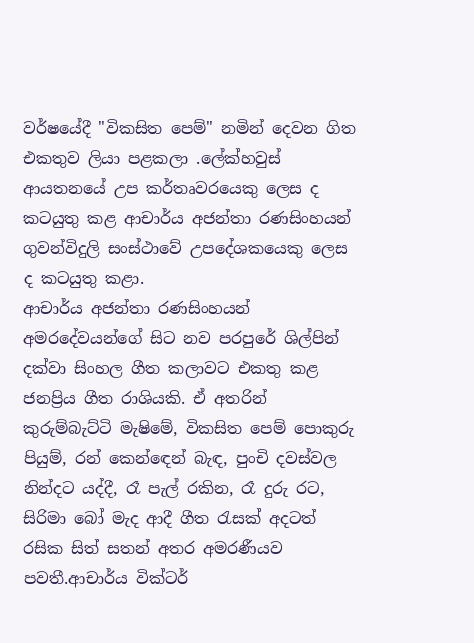වර්ෂයේදී "විකසිත පෙම්" නමින් දෙවන ගිත එකතුව ලියා පළකලා .ලේක්හවුස් ආයතනයේ උප කර්තෘවරයෙකු ලෙස ද කටයුතු කළ ආචාර්ය අජන්තා රණසිංහයන් ගුවන්විදුලි සංස්ථාවේ උපදේශකයෙකු ලෙස ද කටයුතු කළා.
ආචාර්ය අජන්තා රණසිංහයන් අමරදේවයන්ගේ සිට නව පරපුරේ ශිල්පින් දක්වා සිංහල ගීත කලාවට එකතු කළ ජනප්‍රිය ගීත රාශියකි. ඒ අතරින් කුරුම්බැට්ටි මැෂිමේ, විකසිත පෙම් පොකුරු පියුම්, රන් කෙන්ඳෙන් බැඳ, පුංචි දවස්වල නින්දට යද්දී, රෑ පැල් රකින, රෑ දුරු රට, සිරිමා බෝ මැද ආදී ගීත රැසක් අදටත් රසික සිත් සතන් අතර අමරණීයව පවතී.ආචාර්ය වික්ටර්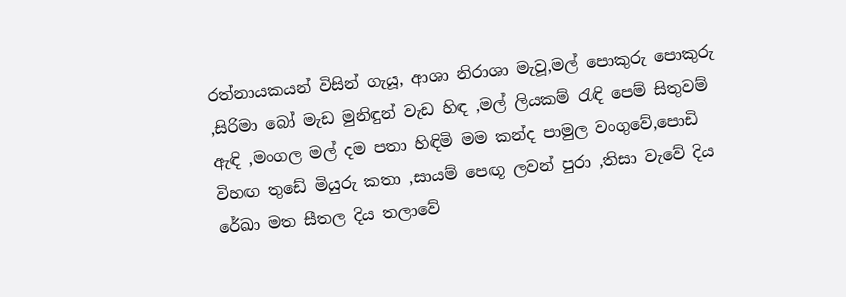රත්නායකයන් විසින් ගැයූ, ආශා නිරාශා මැවූ,මල් පොකුරු පොකුරු ,සිරිමා බෝ මැඩ මුනිඳුන් වැඩ හිඳ ,මල් ලියකම් රැඳි පෙම් සිතුවම් ඇඳි ,මංගල මල් දම පතා හිඳිමි මම කන්ද පාමුල වංගුවේ,පොඩි විහඟ තුඩේ මියුරු කතා ,සායම් පෙඟූ ලවන් පුරා ,තිසා වැවේ දිය රේඛා මත සීතල දිය තලාවේ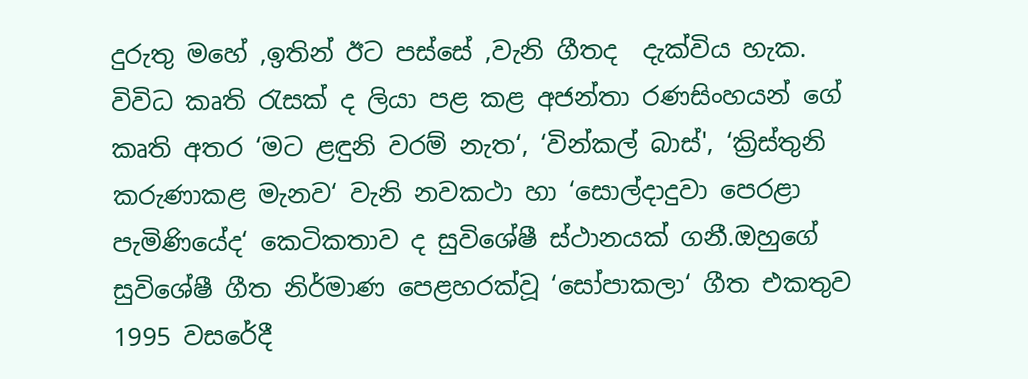දුරුතු මහේ ,ඉතින් ඊට පස්සේ ,වැනි ගීතද  දැක්විය හැක.
විවිධ කෘති රැසක් ද ලියා පළ කළ අජන්තා රණසිංහයන් ගේ කෘති අතර ‘මට ළඳුනි වරම් නැත‘, ‘වින්කල් බාස්', ‘ක්‍රිස්තුනි කරුණාකළ මැනව‘ වැනි නවකථා හා ‘සොල්දාදුවා පෙරළා පැමිණියේද‘ කෙටිකතාව ද සුවිශේෂී ස්ථානයක් ගනී.ඔහුගේ සුවිශේෂී ගීත නිර්මාණ පෙළහරක්වූ ‘සෝපාකලා‘ ගීත එකතුව 1995 වසරේදී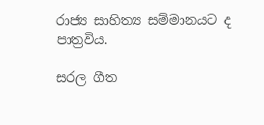රාජ්‍ය සාහිත්‍ය සම්මානයට ද පාත්‍රවිය.

සරල ගීත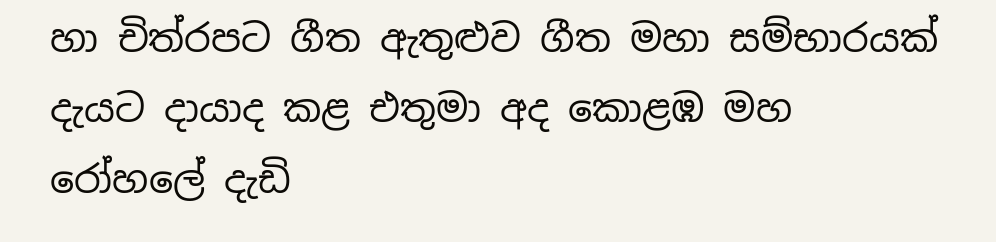හා චිත්රපට ගීත ඇතුළුව ගීත මහා සම්භාරයක් දැයට දායාද කළ එතුමා අද කොළඹ මහ රෝහලේ දැඩි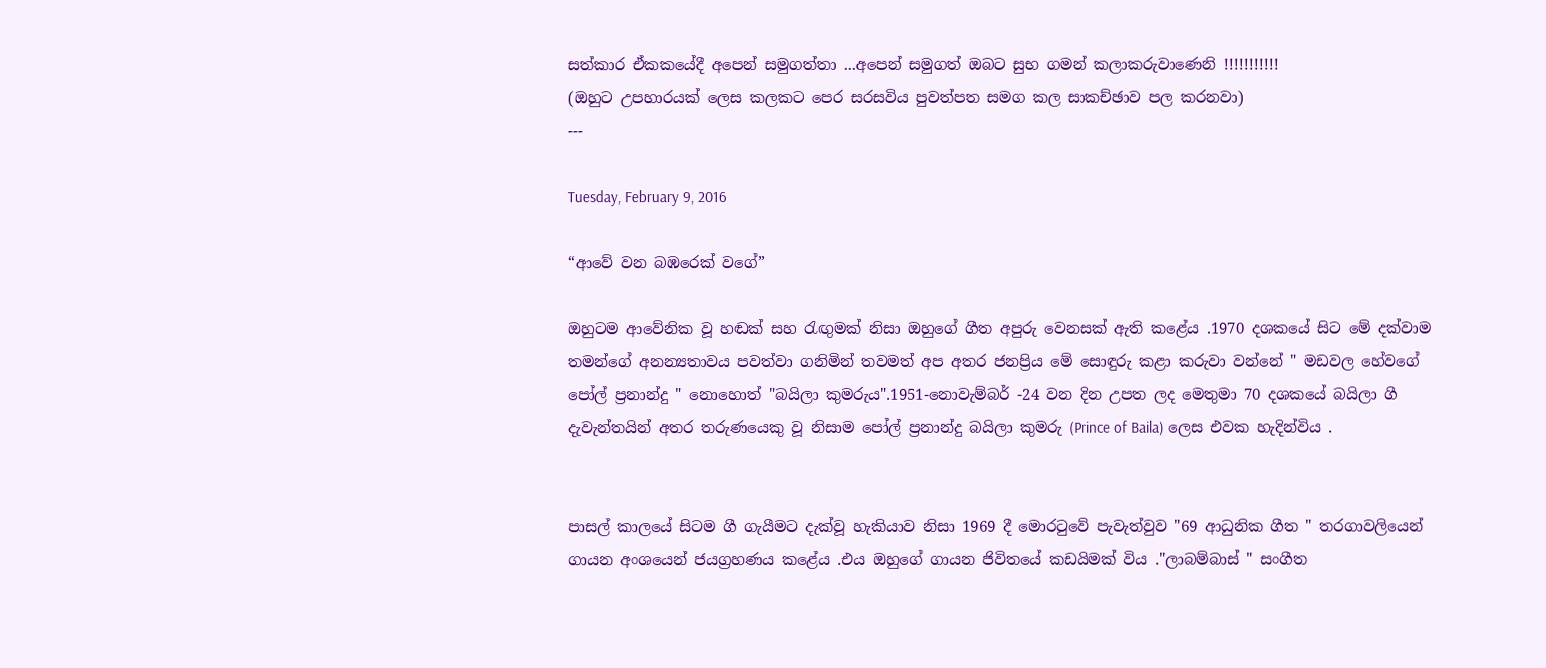සත්කාර ඒකකයේදී අපෙන් සමුගත්තා ...අපෙන් සමුගත් ඔබට සුභ ගමන් කලාකරුවාණෙනි !!!!!!!!!!!
(ඔහුට උපහාරයක් ලෙස කලකට පෙර සරසවිය පුවත්පත සමග කල සාකච්ඡාව පල කරනවා)
---

Tuesday, February 9, 2016

“ආවේ වන බඹරෙක් වගේ”

ඔහුටම ආවේනික වූ හඬක් සහ රැඟුමක් නිසා ඔහුගේ ගීත අපුරු වෙනසක් ඇති කළේය .1970 දශකයේ සිට මේ දක්වාම තමන්ගේ අනන්‍යතාවය පවත්වා ගනිමින් තවමත් අප අතර ජනප්‍රිය මේ සොඳුරු කළා කරුවා වන්නේ " මඩවල හේවගේ පෝල් ප්‍රනාන්දු " නොහොත් "බයිලා කුමරුය".1951-නොවැම්බර් -24 වන දින උපත ලද මෙතුමා 70 දශකයේ බයිලා ගී දැවැන්තයින් අතර තරුණයෙකු වූ නිසාම පෝල් ප්‍රනාන්දු බයිලා කුමරු (Prince of Baila) ලෙස එවක හැදින්විය .


පාසල් කාලයේ සිටම ගී ගැයීමට දැක්වූ හැකියාව නිසා 1969 දී මොරටුවේ පැවැත්වුව "69 ආධුනික ගීත " තරගාවලියෙන් ගායන අංශයෙන් ජයග්‍රහණය කළේය .එය ඔහුගේ ගායන ජිවිතයේ කඩයිමක් විය ."ලාබම්බාස් " සංගීත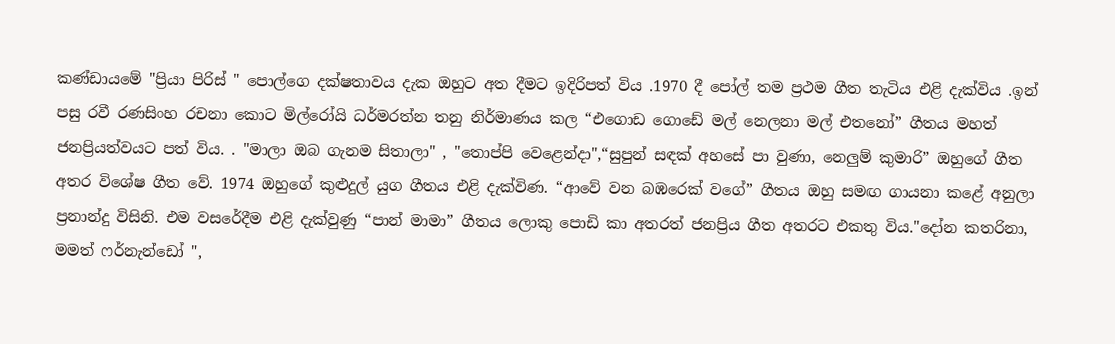කණ්ඩායමේ "ප්‍රියා පිරිස් " පොල්ගෙ දක්ෂතාවය දැක ඔහුට අත දීමට ඉදිරිපත් විය .1970 දී පෝල් තම ප්‍රථම ගීත තැටිය එළි දැක්විය .ඉන් පසු රවී රණසිංහ රචනා කොට මිල්රෝයි ධර්මරත්න තනු නිර්මාණය කල “එගොඩ ගොඩේ මල් නෙලනා මල් එතනෝ” ගීතය මහත් ජනප්‍රියත්වයට පත් විය. . "මාලා ඔබ ගැනම සිතාලා" , "තොප්පි වෙළෙන්දා",“සුපුන් සඳක් අහසේ පා වුණා, නෙලුම් කුමාරි” ඔහුගේ ගීත අතර විශේෂ ගීත වේ. 1974 ඔහුගේ කුළුදුල් යුග ගීතය එළි දැක්විණ. “ආවේ වන බඹරෙක් වගේ” ගීතය ඔහු සමඟ ගායනා කළේ අනුලා ප්‍රනාන්දු විසිනි. එම වසරේදීම එළි දැක්වුණු “පාන් මාමා” ගීතය ලොකු පොඩි කා අතරත් ජනප්‍රිය ගීත අතරට එකතු විය."දෝන කතරිනා, මමත් ෆර්නැන්ඩෝ ",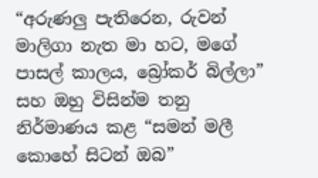“අරුණලු පැතිරෙන, රුවන් මාලිගා නැත මා හට, මගේ පාසල් කාලය, බ්‍රෝකර් බිල්ලා” සහ ඔහු විසින්ම තනු නිර්මාණය කළ “සමන් මලී කොහේ සිටන් ඔබ”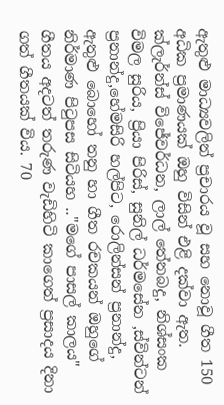ඇතුළු මාධ්‍යවලින් ප්‍රචාරය වූ සහ නොවූ ගීත 150 අධික ප්‍රමාණයක් ඔහු විසින් එළි දක්වා ඇත. ක්ලැර්න්ස් විජේවර්ධන, ලාල් තේනබදු, නිශ්සංක විමල සුරිය, ප්‍රියා පිරිස්, සුනිල් ධර්මසේන ,ස්වින්ටන් ප්‍රනාන්දු,හේමසිරි හල්පිට, රොලින්සන් ප්‍රනාන්දු, ඇතුළු බොහෝ තනු හා ගීත රචකයන් ඔහුගේ නිර්මාණ පිටුපස සිටියහ .."මගේ පාසල් කාලය" ගීතය අදටත් තරුණ වැඩිහිටි කාගෙත් ප්‍රසාදය දිනා ගත් ගීතයක් විය. 70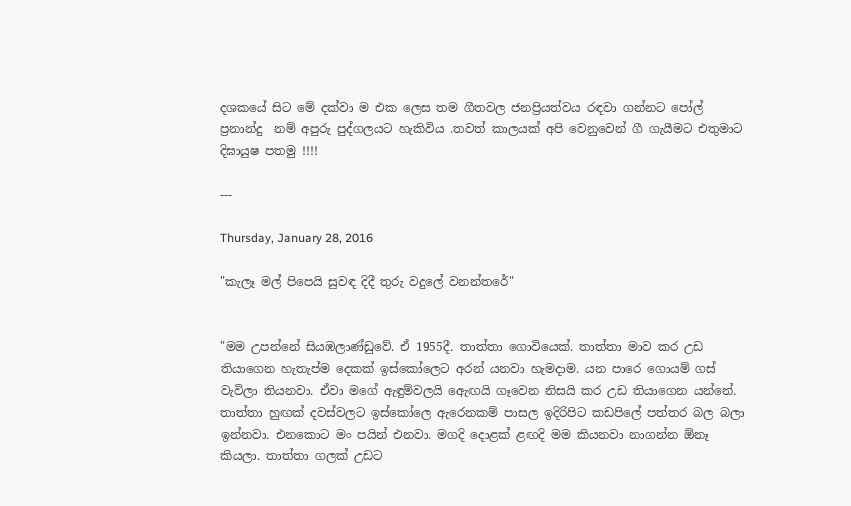දශකයේ සිට මේ දක්වා ම එක ලෙස තම ගීතවල ජනප්‍රියත්වය රඳවා ගන්නට පෝල් ප්‍රනාන්දු  නම් අපුරු පුද්ගලයට හැකිවිය .තවත් කාලයක් අපි වෙනුවෙන් ගී ගැයීමට එතුමාට දිඝායුෂ පතමු !!!!

---

Thursday, January 28, 2016

"කැලෑ මල් පිපෙයි සුවඳ දිදී තුරු වදුලේ වනන්තරේ"


"මම උපන්නේ සියඹලාණ්ඩුවේ. ඒ 1955දී. තාත්තා ගොවියෙක්. තාත්තා මාව කර උඩ තියාගෙන හැතැප්ම දෙකක් ඉස්කෝලෙට අරන් යනවා හැමදාම. යන පාරෙ ගොයම් ගස් වැවිලා තියනවා. ඒවා මගේ ඇඳුම්වලයි ඇෙඟයි ගෑවෙන නිසයි කර උඩ තියාගෙන යන්නේ. තාත්තා හුඟක් දවස්වලට ඉස්කෝලෙ ඇරෙනකම් පාසල ඉදිරිපිට කඩපිලේ පත්තර බල බලා ඉන්නවා. එනකොට මං පයින් එනවා. මගදි දොළක් ළඟදි මම කියනවා නාගන්න ඕනෑ කියලා. තාත්තා ගලක් උඩට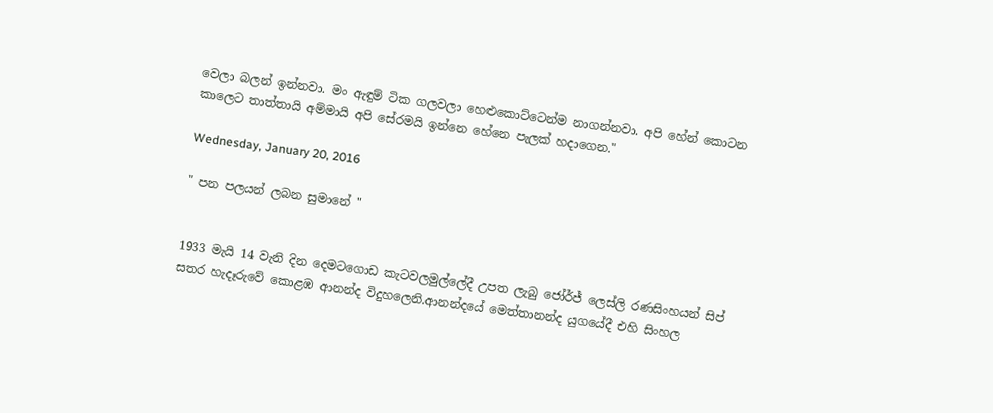වෙලා බලන් ඉන්නවා. මං ඇඳුම් ටික ගලවලා හෙළුකොට්ටෙන්ම නාගන්නවා. අපි හේන් කොටන කාලෙට තාත්තායි අම්මායි අපි සේරමයි ඉන්නෙ හේනෙ පැලක් හදාගෙන."

Wednesday, January 20, 2016

" පන පලයන් ලබන සුමානේ "


1933 මැයි 14 වැනි දින දෙමටගොඩ කැටවලමුල්ලේදී උපත ලැබු ජෝර්ජ් ලෙස්ලි රණසිංහයන් සිප් සතර හැදෑරුවේ කොළඹ ආනන්ද විදුහලෙනි.ආනන්දයේ මෙත්තානන්ද යුගයේදී එහි සිංහල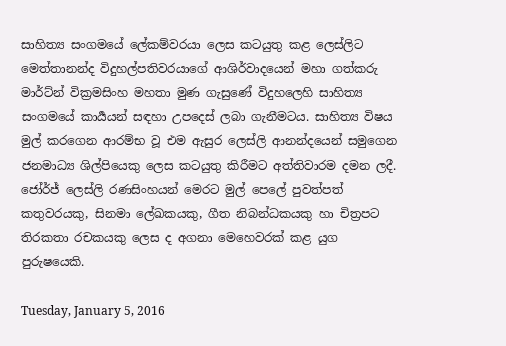සාහිත්‍ය සංගමයේ ලේකම්වරයා ලෙස කටයුතු කළ ලෙස්ලිට මෙත්තානන්ද විදුහල්පතිවරයාගේ ආශිර්වාදයෙන් මහා ගත්කරු මාර්ට්න් වික්‍රමසිංහ මහතා මුණ ගැසුණේ විදුහලෙහි සාහිත්‍ය සංගමයේ කාර්‍යයන් සඳහා උපදෙස් ලබා ගැනීමටය. සාහිත්‍ය විෂය මුල් කරගෙන ආරම්භ වූ එම ඇසුර ලෙස්ලි ආනන්දයෙන් සමුගෙන ජනමාධ්‍ය ශිල්පියෙකු ලෙස කටයුතු කිරීමට අත්තිවාරම දමන ලදී. ජෝර්ජ් ලෙස්ලි රණසිංහයන් මෙරට මුල් පෙලේ පුවත්පත් කතුවරයකු, සිනමා ලේඛකයකු, ගීත නිබන්ධකයකු හා චිත්‍රපට තිරකතා රචකයකු ලෙස ද අගනා මෙහෙවරක් කළ යුග පුරුෂයෙකි.

Tuesday, January 5, 2016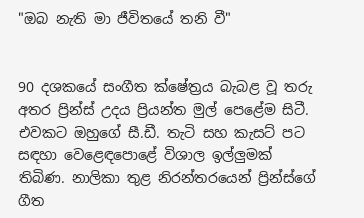"ඔබ නැති මා ජීවිතයේ තනි වී"


90 දශකයේ සංගීත ක්ෂේත්‍රය බැබළ වූ තරු අතර ප්‍රින්ස් උදය ප්‍රියන්ත මුල් පෙළේම සිටී. එවකට ඔහුගේ සී.ඩී. තැටි සහ කැසට් පට සඳහා වෙළෙඳ‍පොළේ විශාල ඉල්ලුමක් තිබිණ. නාලිකා තුළ නිරන්තරයෙන් ප්‍රින්ස්ගේ ගීත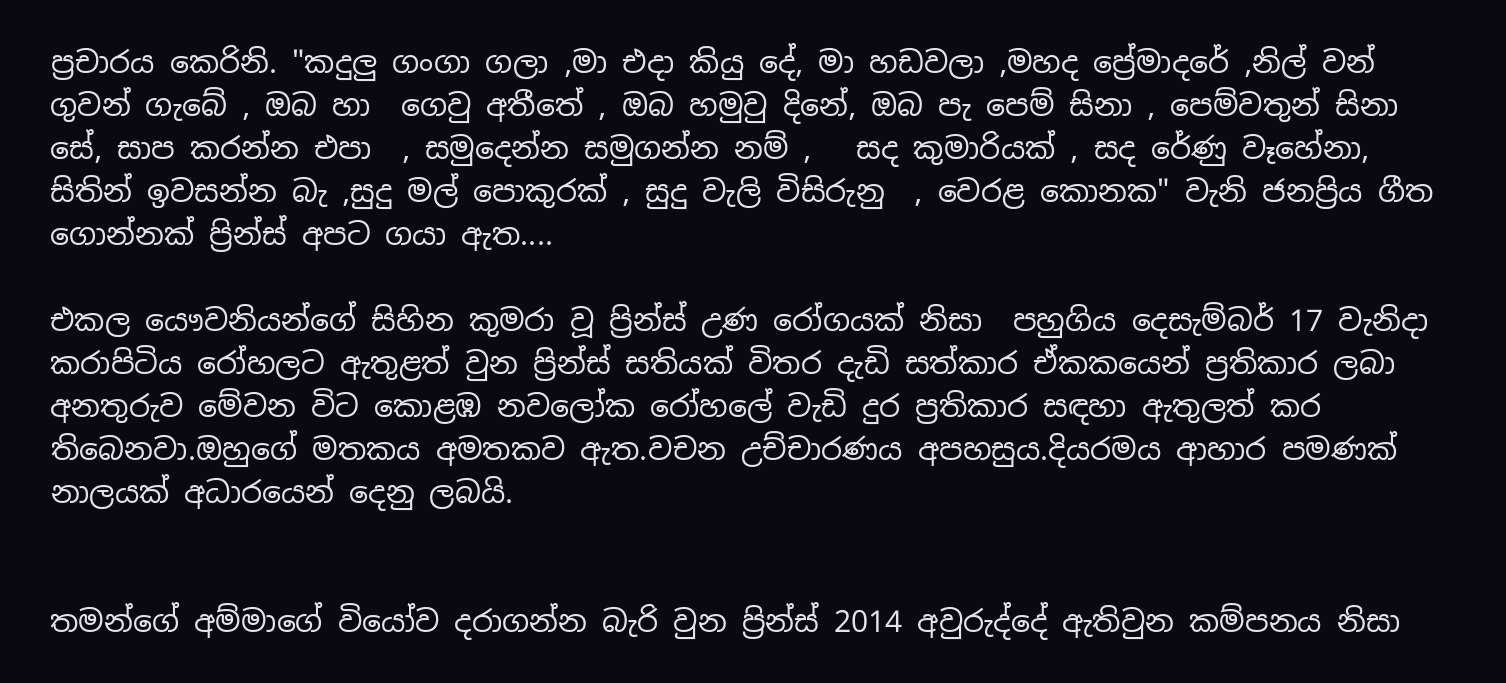ප්‍රචාරය කෙරිනි. "කදුලු ගංගා ගලා ,මා එදා කියු දේ, මා හඩවලා ,මහද ප්‍රේමාදරේ ,නිල් වන් ගුවන් ගැබේ , ඔබ හා  ගෙවු අතීතේ , ඔබ හමුවු දිනේ, ඔබ පැ පෙම් සිනා , පෙම්වතුන් සිනා සේ, සාප කරන්න එපා  , සමුදෙන්න සමුගන්න නම් ,   සද කුමාරියක් , සද රේණු වෑහේනා, සිතින් ඉවසන්න බැ ,සුදු මල් පොකුරක් , සුදු වැලි විසිරුනු  , වෙරළ කොනක" වැනි ජනප්‍රිය ගීත ගොන්නක් ප්‍රින්ස් අපට ගයා ඇත....

එකල යෞවනියන්ගේ සිහින කුමරා වූ ප්‍රින්ස් උණ රෝගයක් නිසා  පහුගිය දෙසැම්බර් 17 වැනිදා කරාපිටිය රෝහලට ඇතුළත් වුන ප්‍රින්ස් සතියක් විතර දැඩි සත්කාර ඒකකයෙන් ප්‍රතිකාර ලබා අනතුරුව මේවන විට කොළඹ නවලෝක රෝහලේ වැඩි දුර ප්‍රතිකාර සඳහා ඇතුලත් කර තිබෙනවා.ඔහුගේ මතකය අමතකව ඇත.වචන උච්චාරණය අපහසුය.දියරමය ආහාර පමණක් නාලයක් අධාරයෙන් දෙනු ලබයි.


තමන්ගේ අම්මාගේ වියෝව දරාගන්න බැරි වුන ප්‍රින්ස් 2014 අවුරුද්දේ ඇතිවුන කම්පනය නිසා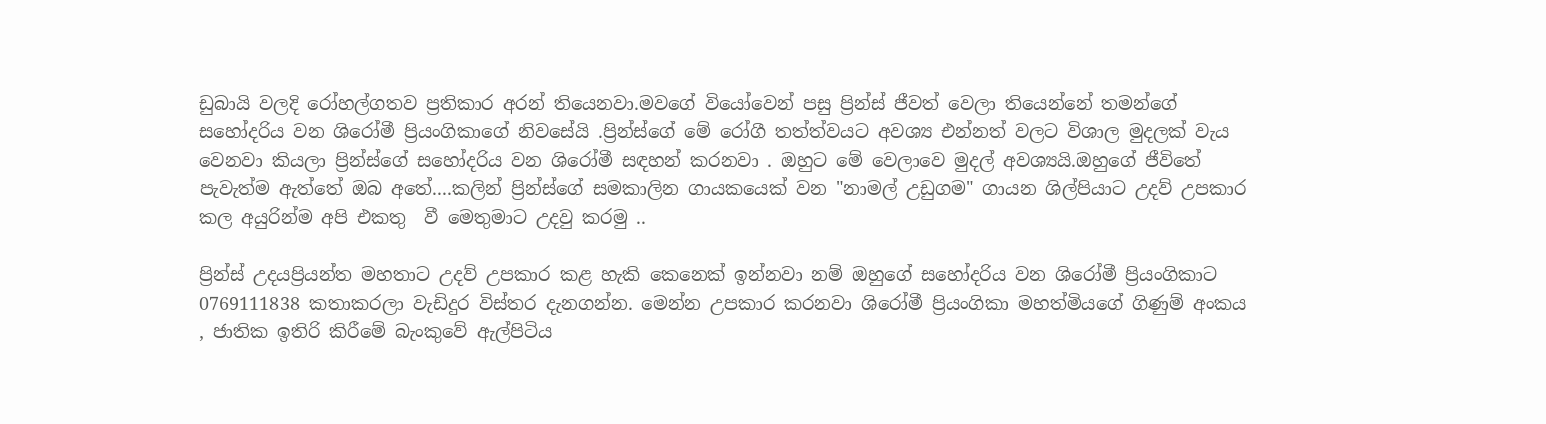ඩුබායි වලදි රෝහල්ගතව ප්‍රතිකාර අරන් තියෙනවා.මවගේ වියෝවෙන් පසු ප්‍රින්ස් ජීවත් වෙලා තියෙන්නේ තමන්ගේ සහෝදරිය වන ශිරෝමී ප්‍රියංගිකාගේ නිවසේයි .ප්‍රින්ස්ගේ මේ රෝගී තත්ත්වයට අවශ්‍ය එන්නත් වලට විශාල මුදලක් වැය වෙනවා කියලා ප්‍රින්ස්ගේ සහෝදරිය වන ශිරෝමී සඳහන් කරනවා . ඔහුට මේ වෙලාවෙ මුදල් අවශ්‍යයි.ඔහුගේ ජීවිතේ පැවැත්ම ඇත්තේ ඔබ අතේ....කලින් ප්‍රින්ස්ගේ සමකාලින ගායකයෙක් වන "නාමල් උඩුගම" ගායන ශිල්පියාට උදව් උපකාර කල අයුරින්ම අපි එකතු  වී මෙතුමාට උදවු කරමු ..

ප්‍රින්ස් උදයප්‍රියන්ත මහතාට උදව් උපකාර කළ හැකි කෙනෙක් ඉන්නවා නම් ඔහුගේ සහෝදරිය වන ශිරෝමී ප්‍රියංගිකාට 0769111838 කතාකරලා වැඩිදුර විස්තර දැනගන්න. මෙන්න උපකාර කරනවා ශිරෝමී ප්‍රියංගිකා මහත්මියගේ ගිණුම් අංකය  , ජාතික ඉතිරි කිරීමේ බැංකුවේ ඇල්පිටිය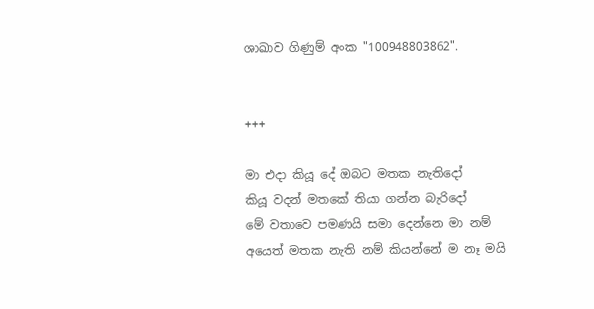ශාඛාව ගිණුම් අංක "100948803862".


+++

මා එදා කියූ දේ ඔබට මතක නැතිදෝ
කියූ වදන් මතකේ තියා ගන්න බැරිදෝ
මේ වතාවෙ පමණයි සමා දෙන්නෙ මා නම්
අයෙත් මතක නැති නම් කියන්නේ ම නෑ මයි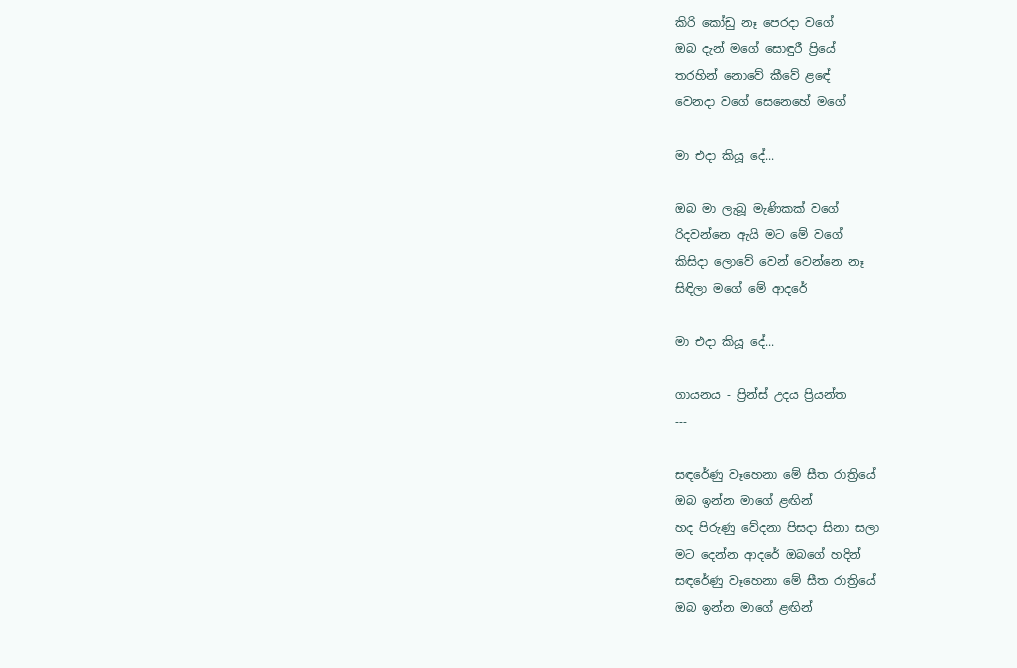කිරි කෝඩු නෑ පෙරදා වගේ
ඔබ දැන් මගේ සොඳුරී ප්‍රියේ
තරහින් නොවේ කීවේ ළ‍ඳේ
වෙනදා වගේ සෙනෙහේ මගේ

මා එදා කියූ දේ...

ඔබ මා ලැබූ මැණිකක් වගේ
රිදවන්නෙ ඇයි මට මේ වගේ
කිසිදා ලොවේ වෙන් වෙන්නෙ නෑ
සිඳිලා මගේ මේ ආදරේ

මා එදා කියූ දේ...

ගායනය - ප්‍රින්ස් උදය ප්‍රියන්ත
---

සඳරේණු වෑහෙනා මේ සීත රාත්‍රියේ
ඔබ ඉන්න මාගේ ළඟින්
හද පිරුණු වේදනා පිසදා සිනා සලා
මට දෙන්න ආදරේ ඔබගේ හදින්
සඳරේණු වෑහෙනා මේ සීත රාත්‍රියේ
ඔබ ඉන්න මාගේ ළඟින්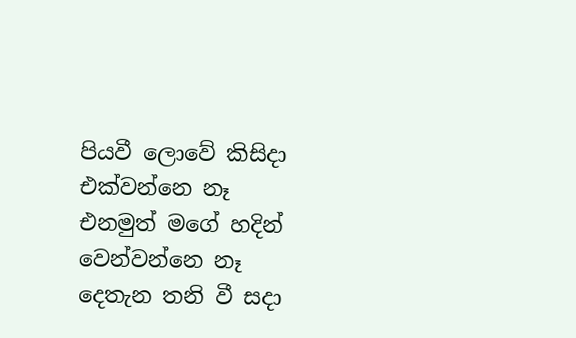පියවී ලොවේ කිසිදා එක්වන්නෙ නෑ
එනමුත් මගේ හදින් වෙන්වන්නෙ නෑ
දෙතැන තනි වී සදා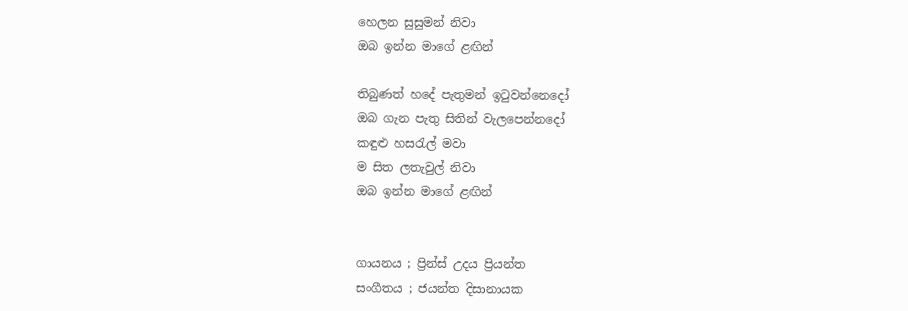හෙලන සුසුමන් නිවා
ඔබ ඉන්න මාගේ ළඟින්

තිබුණත් හදේ පැතුමන් ඉටුවන්නෙදෝ
ඔබ ගැන පැතු සිතින් වැලපෙන්නදෝ
කඳුළු හසරැල් මවා
ම සිත ලතැවුල් නිවා
ඔබ ඉන්න මාගේ ළඟින්


ගායනය ; ප්‍රින්ස් උදය ප්‍රියන්ත
සංගීතය ; ජයන්ත දිසානායක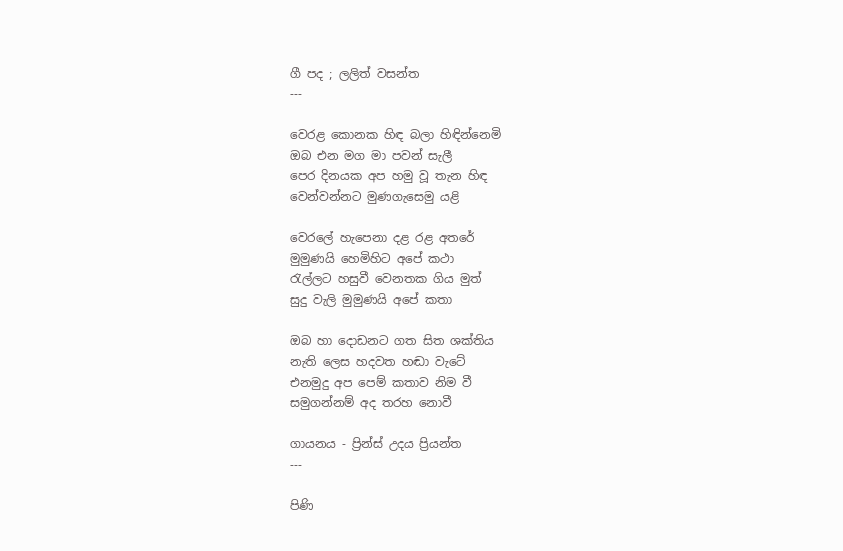ගී පද ; ලලිත් වසන්ත
---

වෙරළ කොනක හිඳ බලා හිඳින්නෙමි
ඔබ එන මග මා පවන් සැලී
පෙර දිනයක අප හමු වූ තැන හිඳ
වෙන්වන්නට මුණගැසෙමු යළි

වෙරලේ හැපෙනා දළ රළ අතරේ
මුමුණයි හෙමිහිට අපේ කථා
රැල්ලට හසුවී වෙනතක ගිය මුත්
සුදු වැලි මුමුණයි අපේ කතා

ඔබ හා දොඩනට ගත සිත ශක්තිය
නැති ලෙස හදවත හඬා වැටේ
එනමුදු අප පෙම් කතාව නිම වී
සමුගන්නම් අද තරහ නොවී

ගායනය - ප්‍රින්ස් උදය ප්‍රියන්ත
---

පිණි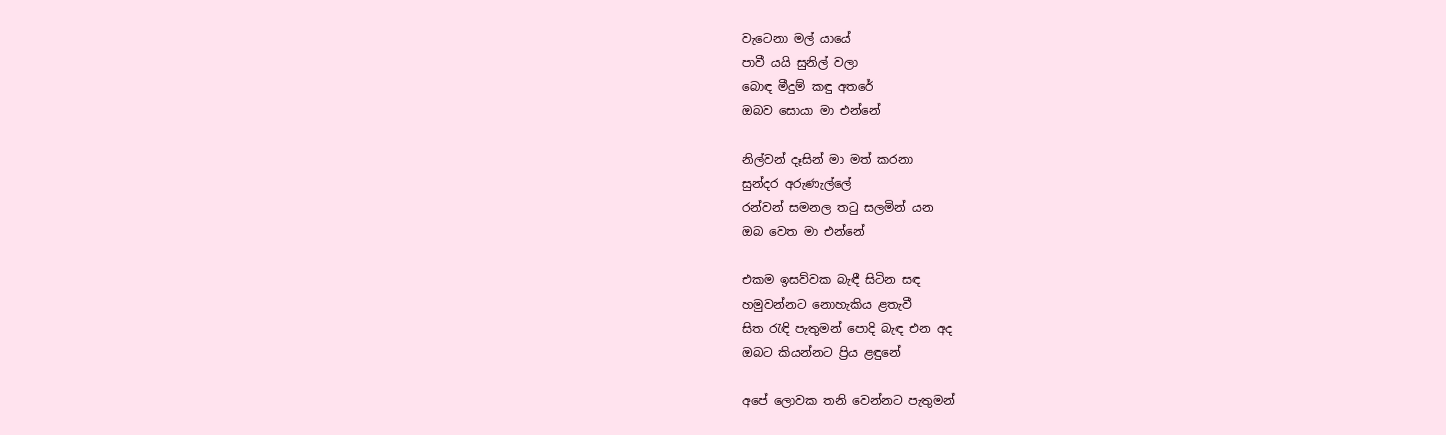වැටෙනා මල් යායේ
පාවී යයි සුනිල් වලා
බොඳ මීදුම් කඳු අතරේ
ඔබව සොයා මා එන්නේ

නිල්වන් දෑසින් මා මත් කරනා
සුන්දර අරුණැල්ලේ
රන්වන් සමනල තටු සලමින් යන
ඔබ වෙත මා එන්නේ

එකම ඉසව්වක බැඳී සිටින සඳ
හමුවන්නට නොහැකිය ළතැවී
සිත රැඳි පැතුමන් පොදි බැඳ එන අද
ඔබට කියන්නට ප්‍රිය ළඳුනේ

අපේ ලොවක තනි වෙන්නට පැතුමන්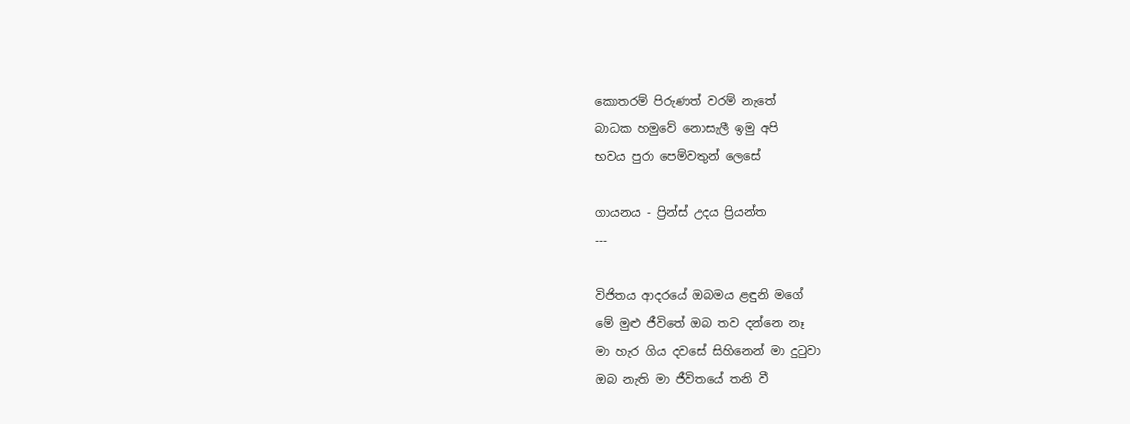කොතරම් පිරුණත් වරම් නැතේ
බාධක හමුවේ නොසැලී ඉමු අපි
භවය පුරා පෙම්වතුන් ලෙසේ

ගායනය - ප්‍රින්ස් උදය ප්‍රියන්ත
---

විජිතය ආදරයේ ඔබමය ළඳුනි මගේ
මේ මුළු ජීවිතේ ඔබ තව දන්නෙ නෑ
මා හැර ගිය දවසේ සිහිනෙන් මා දුටුවා
ඔබ නැති මා ජීවිතයේ තනි වී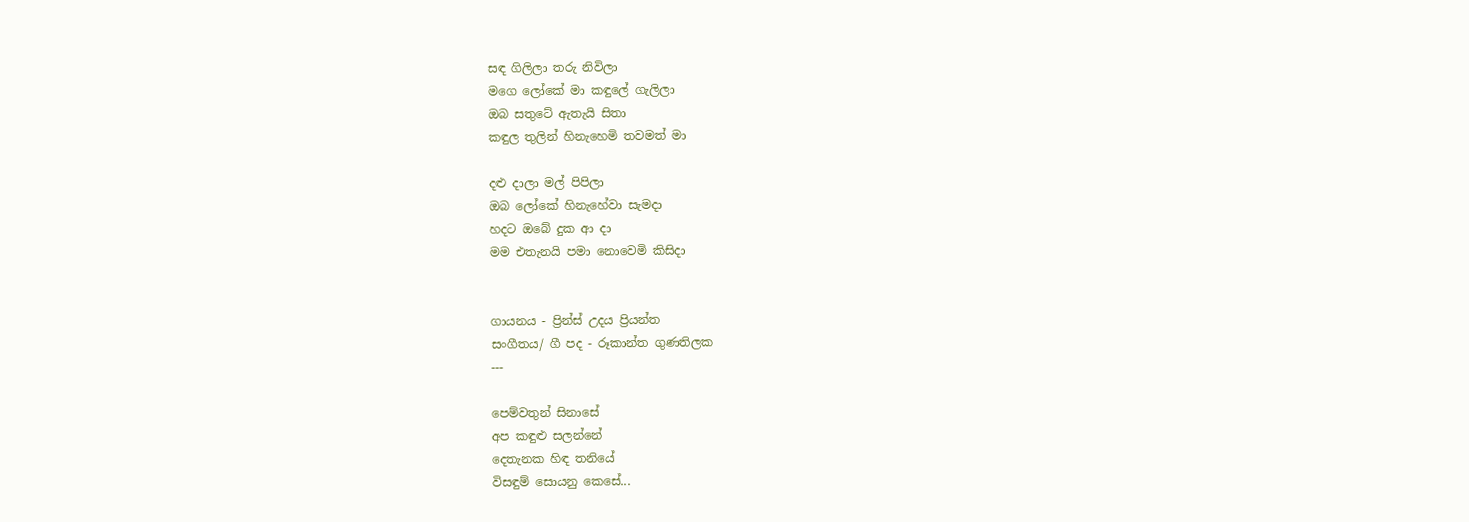සඳ ගිලිලා තරු නිවිලා
මගෙ ලෝකේ මා කඳුලේ ගැලිලා
ඔබ සතුටේ ඇතැයි සිතා
කඳුල තුලින් හිනැහෙමි තවමත් මා

දළු දාලා මල් පිපිලා
ඔබ ලෝකේ හිනැහේවා සැමදා
හදට ඔබේ දුක ආ දා
මම එතැනයි පමා නොවෙමි කිසිදා


ගායනය - ප්‍රින්ස් උදය ප්‍රියන්ත
සංගීතය/ ගී පද - රූකාන්ත ගුණතිලක
---

පෙම්වතුන් සිනාසේ
අප කඳුළු සලන්නේ
දෙතැනක හිඳ තනියේ
විසඳුම් සොයනු කෙසේ...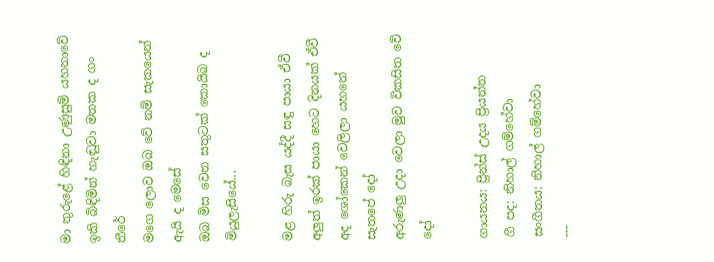මා තුරුළේ හිඳිනා උණුසුම් යහනාවේ
ඉකි බිඳිමින් හැඬුවා මතක ද ගං තීරේ
මගෙ ලොව ඔබ වේ නම් සැකයෙන් ඇයි ද මෙසේ
ඔබ මිස වෙන සතුටක් කොයිබ ද මියුලැසියේ...

මළ හිරු බැස යද්දී සඳු පායා ඒවී
අලුත් ඉරක් පායා හෙට දිනයක් ඒවී
අද ශෝකෙන් වෙලිලා යහනේ සැතපේ දෝ
අරුණලු උදා වෙලා මුව විකසිත වේ දෝ

ගායනය: ප්‍රින්ස් උදය ප්‍රියන්ත
ගී පද: නිහාල් ගම්හේවා
සංගීතය: නිහාල් ගම්හේවා
---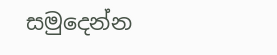සමුදෙන්න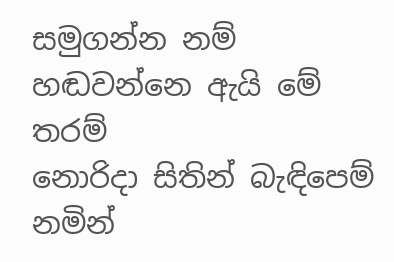සමුගන්න නම්
හඬවන්නෙ ඇයි මේ තරම්
නොරිදා සිතින් බැඳිපෙම් නමින්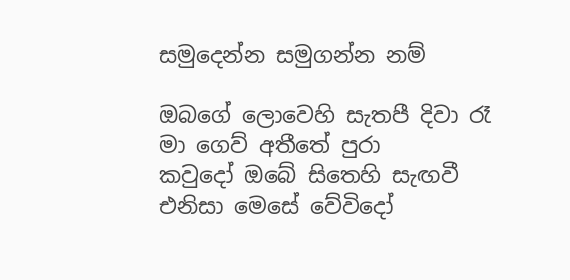සමුදෙන්න සමුගන්න නම්

ඔබගේ ලොවෙහි සැතපී දිවා රෑ
මා ගෙව් අතීතේ පුරා
කවුදෝ ඔබේ සිතෙහි සැඟවී
එනිසා මෙසේ වේවිදෝ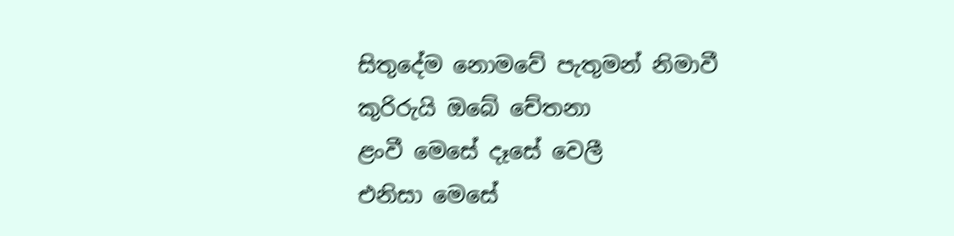සිතුදේම නොමවේ පැතුමන් නිමාවී
කුරිරුයි ඔබේ චේතනා
ළංවී මෙසේ දෑසේ වෙලී
එනිසා මෙසේ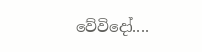වේවිදෝ....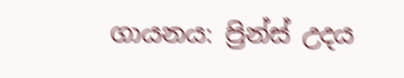ගායනය: ප්‍රින්ස් උදය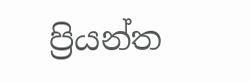ප්‍රියන්ත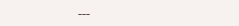---